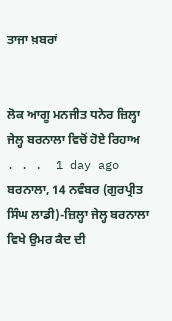ਤਾਜਾ ਖ਼ਬਰਾਂ


ਲੋਕ ਆਗੂ ਮਨਜੀਤ ਧਨੇਰ ਜ਼ਿਲ੍ਹਾ ਜੇਲ੍ਹ ਬਰਨਾਲਾ ਵਿਚੋਂ ਹੋਏ ਰਿਹਾਅ
. . .  1 day ago
ਬਰਨਾਲਾ, 14 ਨਵੰਬਰ (ਗੁਰਪ੍ਰੀਤ ਸਿੰਘ ਲਾਡੀ)-ਜ਼ਿਲ੍ਹਾ ਜੇਲ੍ਹ ਬਰਨਾਲਾ ਵਿਖੇ ਉਮਰ ਕੈਦ ਦੀ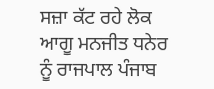ਸਜ਼ਾ ਕੱਟ ਰਹੇ ਲੋਕ ਆਗੂ ਮਨਜੀਤ ਧਨੇਰ ਨੂੰ ਰਾਜਪਾਲ ਪੰਜਾਬ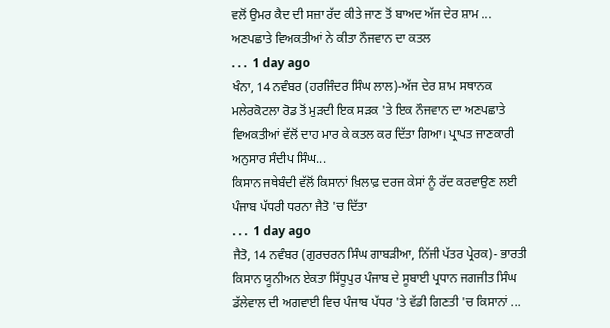ਵਲੋਂ ਉਮਰ ਕੈਦ ਦੀ ਸਜ਼ਾ ਰੱਦ ਕੀਤੇ ਜਾਣ ਤੋਂ ਬਾਅਦ ਅੱਜ ਦੇਰ ਸ਼ਾਮ ...
ਅਣਪਛਾਤੇ ਵਿਅਕਤੀਆਂ ਨੇ ਕੀਤਾ ਨੌਜਵਾਨ ਦਾ ਕਤਲ
. . .  1 day ago
ਖੰਨਾ, 14 ਨਵੰਬਰ (ਹਰਜਿੰਦਰ ਸਿੰਘ ਲਾਲ)-ਅੱਜ ਦੇਰ ਸ਼ਾਮ ਸਥਾਨਕ ਮਲੇਰਕੋਟਲਾ ਰੋਡ ਤੋਂ ਮੁੜਦੀ ਇਕ ਸੜਕ 'ਤੇ ਇਕ ਨੌਜਵਾਨ ਦਾ ਅਣਪਛਾਤੇ ਵਿਅਕਤੀਆਂ ਵੱਲੋਂ ਦਾਹ ਮਾਰ ਕੇ ਕਤਲ ਕਰ ਦਿੱਤਾ ਗਿਆ। ਪ੍ਰਾਪਤ ਜਾਣਕਾਰੀ ਅਨੁਸਾਰ ਸੰਦੀਪ ਸਿੰਘ...
ਕਿਸਾਨ ਜਥੇਬੰਦੀ ਵੱਲੋਂ ਕਿਸਾਨਾਂ ਖ਼ਿਲਾਫ਼ ਦਰਜ ਕੇਸਾਂ ਨੂੰ ਰੱਦ ਕਰਵਾਉਣ ਲਈ ਪੰਜਾਬ ਪੱਧਰੀ ਧਰਨਾ ਜੈਤੋ 'ਚ ਦਿੱਤਾ
. . .  1 day ago
ਜੈਤੋ, 14 ਨਵੰਬਰ (ਗੁਰਚਰਨ ਸਿੰਘ ਗਾਬੜੀਆ, ਨਿੱਜੀ ਪੱਤਰ ਪ੍ਰੇਰਕ)- ਭਾਰਤੀ ਕਿਸਾਨ ਯੂਨੀਅਨ ਏਕਤਾ ਸਿੱਧੂਪੁਰ ਪੰਜਾਬ ਦੇ ਸੂਬਾਈ ਪ੍ਰਧਾਨ ਜਗਜੀਤ ਸਿੰਘ ਡੱਲੇਵਾਲ ਦੀ ਅਗਵਾਈ ਵਿਚ ਪੰਜਾਬ ਪੱਧਰ 'ਤੇ ਵੱਡੀ ਗਿਣਤੀ 'ਚ ਕਿਸਾਨਾਂ ...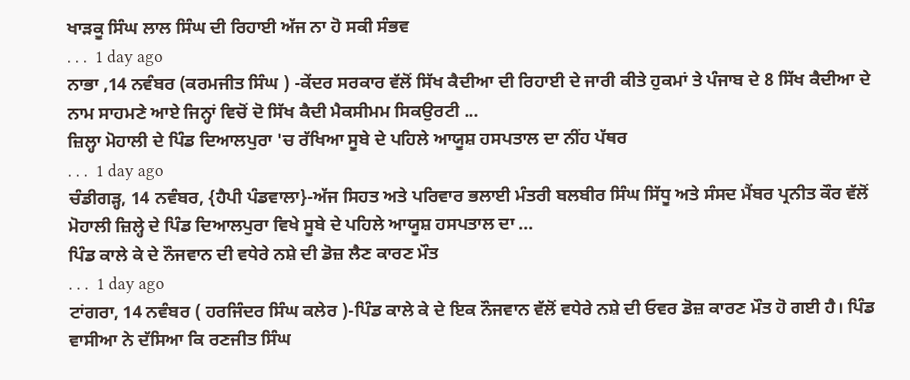ਖਾੜਕੂ ਸਿੰਘ ਲਾਲ ਸਿੰਘ ਦੀ ਰਿਹਾਈ ਅੱਜ ਨਾ ਹੋ ਸਕੀ ਸੰਭਵ
. . .  1 day ago
ਨਾਭਾ ,14 ਨਵੰਬਰ (ਕਰਮਜੀਤ ਸਿੰਘ ) -ਕੇਂਦਰ ਸਰਕਾਰ ਵੱਲੋਂ ਸਿੱਖ ਕੈਦੀਆ ਦੀ ਰਿਹਾਈ ਦੇ ਜਾਰੀ ਕੀਤੇ ਹੁਕਮਾਂ ਤੇ ਪੰਜਾਬ ਦੇ 8 ਸਿੱਖ ਕੈਦੀਆ ਦੇ ਨਾਮ ਸਾਹਮਣੇ ਆਏ ਜਿਨ੍ਹਾਂ ਵਿਚੋਂ ਦੋ ਸਿੱਖ ਕੈਦੀ ਮੈਕਸੀਮਮ ਸਿਕਉਰਟੀ ...
ਜ਼ਿਲ੍ਹਾ ਮੋਹਾਲੀ ਦੇ ਪਿੰਡ ਦਿਆਲਪੁਰਾ 'ਚ ਰੱਖਿਆ ਸੂਬੇ ਦੇ ਪਹਿਲੇ ਆਯੂਸ਼ ਹਸਪਤਾਲ ਦਾ ਨੀਂਹ ਪੱਥਰ
. . .  1 day ago
ਚੰਡੀਗੜ੍ਹ, 14 ਨਵੰਬਰ, {ਹੈਪੀ ਪੰਡਵਾਲਾ}-ਅੱਜ ਸਿਹਤ ਅਤੇ ਪਰਿਵਾਰ ਭਲਾਈ ਮੰਤਰੀ ਬਲਬੀਰ ਸਿੰਘ ਸਿੱਧੂ ਅਤੇ ਸੰਸਦ ਮੈਂਬਰ ਪ੍ਰਨੀਤ ਕੌਰ ਵੱਲੋਂ ਮੋਹਾਲੀ ਜ਼ਿਲ੍ਹੇ ਦੇ ਪਿੰਡ ਦਿਆਲਪੁਰਾ ਵਿਖੇ ਸੂਬੇ ਦੇ ਪਹਿਲੇ ਆਯੂਸ਼ ਹਸਪਤਾਲ ਦਾ ...
ਪਿੰਡ ਕਾਲੇ ਕੇ ਦੇ ਨੌਜਵਾਨ ਦੀ ਵਧੇਰੇ ਨਸ਼ੇ ਦੀ ਡੋਜ਼ ਲੈਣ ਕਾਰਣ ਮੌਤ
. . .  1 day ago
ਟਾਂਗਰਾ, 14 ਨਵੰਬਰ ( ਹਰਜਿੰਦਰ ਸਿੰਘ ਕਲੇਰ )-ਪਿੰਡ ਕਾਲੇ ਕੇ ਦੇ ਇਕ ਨੌਜਵਾਨ ਵੱਲੋਂ ਵਧੇਰੇ ਨਸ਼ੇ ਦੀ ਓਵਰ ਡੋਜ਼ ਕਾਰਣ ਮੌਤ ਹੋ ਗਈ ਹੈ। ਪਿੰਡ ਵਾਸੀਆ ਨੇ ਦੱਸਿਆ ਕਿ ਰਣਜੀਤ ਸਿੰਘ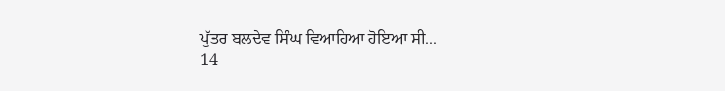ਪੁੱਤਰ ਬਲਦੇਵ ਸਿੰਘ ਵਿਆਹਿਆ ਹੋਇਆ ਸੀ...
14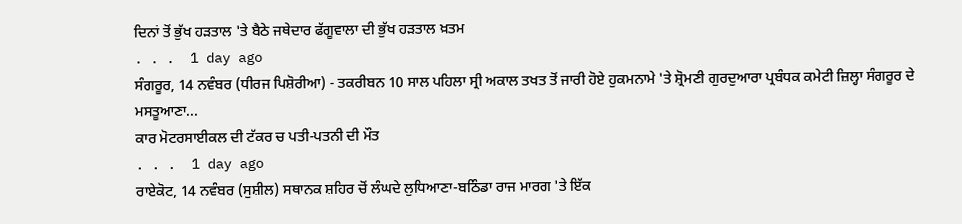ਦਿਨਾਂ ਤੋਂ ਭੁੱਖ ਹੜਤਾਲ 'ਤੇ ਬੈਠੇ ਜਥੇਦਾਰ ਫੱਗੂਵਾਲਾ ਦੀ ਭੁੱਖ ਹੜਤਾਲ ਖ਼ਤਮ
. . .  1 day ago
ਸੰਗਰੂਰ, 14 ਨਵੰਬਰ (ਧੀਰਜ ਪਿਸ਼ੋਰੀਆ) - ਤਕਰੀਬਨ 10 ਸਾਲ ਪਹਿਲਾ ਸ੍ਰੀ ਅਕਾਲ ਤਖਤ ਤੋਂ ਜਾਰੀ ਹੋਏ ਹੁਕਮਨਾਮੇ 'ਤੇ ਸ਼੍ਰੋਮਣੀ ਗੁਰਦੁਆਰਾ ਪ੍ਰਬੰਧਕ ਕਮੇਟੀ ਜ਼ਿਲ੍ਹਾ ਸੰਗਰੂਰ ਦੇ ਮਸਤੂਆਣਾ...
ਕਾਰ ਮੋਟਰਸਾਈਕਲ ਦੀ ਟੱਕਰ ਚ ਪਤੀ-ਪਤਨੀ ਦੀ ਮੌਤ
. . .  1 day ago
ਰਾਏਕੋਟ, 14 ਨਵੰਬਰ (ਸੁਸ਼ੀਲ) ਸਥਾਨਕ ਸ਼ਹਿਰ ਚੋਂ ਲੰਘਦੇ ਲੁਧਿਆਣਾ-ਬਠਿੰਡਾ ਰਾਜ ਮਾਰਗ 'ਤੇ ਇੱਕ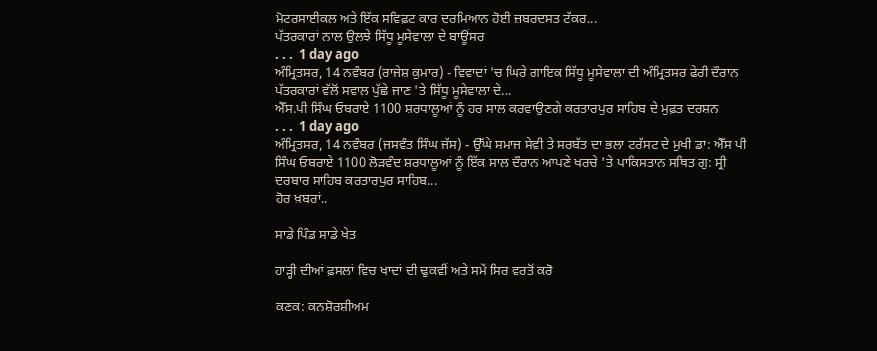ਮੋਟਰਸਾਈਕਲ ਅਤੇ ਇੱਕ ਸਵਿਫ਼ਟ ਕਾਰ ਦਰਮਿਆਨ ਹੋਈ ਜ਼ਬਰਦਸਤ ਟੱਕਰ...
ਪੱਤਰਕਾਰਾਂ ਨਾਲ ਉਲਝੇ ਸਿੱਧੂ ਮੂਸੇਵਾਲਾ ਦੇ ਬਾਊਂਸਰ
. . .  1 day ago
ਅੰਮ੍ਰਿਤਸਰ, 14 ਨਵੰਬਰ (ਰਾਜੇਸ਼ ਕੁਮਾਰ) - ਵਿਵਾਦਾਂ 'ਚ ਘਿਰੇ ਗਾਇਕ ਸਿੱਧੂ ਮੂਸੇਵਾਲਾ ਦੀ ਅੰਮ੍ਰਿਤਸਰ ਫੇਰੀ ਦੌਰਾਨ ਪੱਤਰਕਾਰਾਂ ਵੱਲੋਂ ਸਵਾਲ ਪੁੱਛੇ ਜਾਣ 'ਤੇ ਸਿੱਧੂ ਮੂਸੇਵਾਲਾ ਦੇ...
ਐੱਸ.ਪੀ ਸਿੰਘ ਓਬਰਾਏ 1100 ਸ਼ਰਧਾਲੂਆਂ ਨੂੰ ਹਰ ਸਾਲ ਕਰਵਾਉਣਗੇ ਕਰਤਾਰਪੁਰ ਸਾਹਿਬ ਦੇ ਮੁਫ਼ਤ ਦਰਸ਼ਨ
. . .  1 day ago
ਅੰਮ੍ਰਿਤਸਰ, 14 ਨਵੰਬਰ (ਜਸਵੰਤ ਸਿੰਘ ਜੱਸ) - ਉੱਘੇ ਸਮਾਜ ਸੇਵੀ ਤੇ ਸਰਬੱਤ ਦਾ ਭਲਾ ਟਰੱਸਟ ਦੇ ਮੁਖੀ ਡਾ: ਐੱਸ ਪੀ ਸਿੰਘ ਓਬਰਾਏ 1100 ਲੋੜਵੰਦ ਸ਼ਰਧਾਲੂਆਂ ਨੂੰ ਇੱਕ ਸਾਲ ਦੌਰਾਨ ਆਪਣੇ ਖਰਚੇ 'ਤੇ ਪਾਕਿਸਤਾਨ ਸਥਿਤ ਗੁ: ਸ੍ਰੀ ਦਰਬਾਰ ਸਾਹਿਬ ਕਰਤਾਰਪੁਰ ਸਾਹਿਬ...
ਹੋਰ ਖ਼ਬਰਾਂ..

ਸਾਡੇ ਪਿੰਡ ਸਾਡੇ ਖੇਤ

ਹਾੜ੍ਹੀ ਦੀਆਂ ਫ਼ਸਲਾਂ ਵਿਚ ਖਾਦਾਂ ਦੀ ਢੁਕਵੀਂ ਅਤੇ ਸਮੇਂ ਸਿਰ ਵਰਤੋਂ ਕਰੋ

ਕਣਕ: ਕਨਸ਼ੋਰਸ਼ੀਅਮ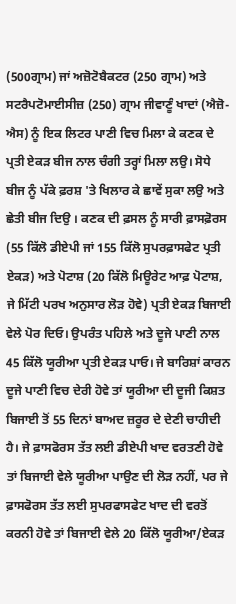(500ਗ੍ਰਾਮ) ਜਾਂ ਅਜ਼ੋਟੋਬੈਕਟਰ (250 ਗ੍ਰਾਮ) ਅਤੇ ਸਟਰੈਪਟੋਮਾਈਸੀਜ਼ (250) ਗ੍ਰਾਮ ਜੀਵਾਣੂੰ ਖਾਦਾਂ (ਐਜ਼ੋ-ਐਸ) ਨੂੰ ਇਕ ਲਿਟਰ ਪਾਣੀ ਵਿਚ ਮਿਲਾ ਕੇ ਕਣਕ ਦੇ ਪ੍ਰਤੀ ਏਕੜ ਬੀਜ ਨਾਲ ਚੰਗੀ ਤਰ੍ਹਾਂ ਮਿਲਾ ਲਉ। ਸੋਧੇ ਬੀਜ ਨੂੰ ਪੱਕੇ ਫ਼ਰਸ਼ 'ਤੇ ਖਿਲਾਰ ਕੇ ਛਾਵੇਂ ਸੁਕਾ ਲਉ ਅਤੇ ਛੇਤੀ ਬੀਜ ਦਿਉ । ਕਣਕ ਦੀ ਫ਼ਸਲ ਨੂੰ ਸਾਰੀ ਫ਼ਾਸਫ਼ੋਰਸ (55 ਕਿੱਲੋ ਡੀਏਪੀ ਜਾਂ 155 ਕਿੱਲੋ ਸੁਪਰਫ਼ਾਸਫੇਟ ਪ੍ਰਤੀ ਏਕੜ) ਅਤੇ ਪੋਟਾਸ਼ (20 ਕਿੱਲੋ ਮਿਊਰੇਟ ਆਫ਼ ਪੋਟਾਸ਼, ਜੇ ਮਿੱਟੀ ਪਰਖ ਅਨੁਸਾਰ ਲੋੜ ਹੋਵੇ) ਪ੍ਰਤੀ ਏਕੜ ਬਿਜਾਈ ਵੇਲੇ ਪੋਰ ਦਿਓ। ਉਪਰੰਤ ਪਹਿਲੇ ਅਤੇ ਦੂਜੇ ਪਾਣੀ ਨਾਲ 45 ਕਿੱਲੋ ਯੂਰੀਆ ਪ੍ਰਤੀ ਏਕੜ ਪਾਓ। ਜੇ ਬਾਰਿਸ਼ਾਂ ਕਾਰਨ ਦੂਜੇ ਪਾਣੀ ਵਿਚ ਦੇਰੀ ਹੋਵੇ ਤਾਂ ਯੂਰੀਆ ਦੀ ਦੂਜੀ ਕਿਸ਼ਤ ਬਿਜਾਈ ਤੋਂ 55 ਦਿਨਾਂ ਬਾਅਦ ਜ਼ਰੂਰ ਦੇ ਦੇਣੀ ਚਾਹੀਦੀ ਹੈ। ਜੇ ਫ਼ਾਸਫੋਰਸ ਤੱਤ ਲਈ ਡੀਏਪੀ ਖਾਦ ਵਰਤਣੀ ਹੋਵੇ ਤਾਂ ਬਿਜਾਈ ਵੇਲੇ ਯੂਰੀਆ ਪਾਉਣ ਦੀ ਲੋੜ ਨਹੀਂ, ਪਰ ਜੇ ਫ਼ਾਸਫੋਰਸ ਤੱਤ ਲਈ ਸੁਪਰਫਾਸਫੇਟ ਖਾਦ ਦੀ ਵਰਤੋਂ ਕਰਨੀ ਹੋਵੇ ਤਾਂ ਬਿਜਾਈ ਵੇਲੇ 20 ਕਿੱਲੋ ਯੂਰੀਆ/ਏਕੜ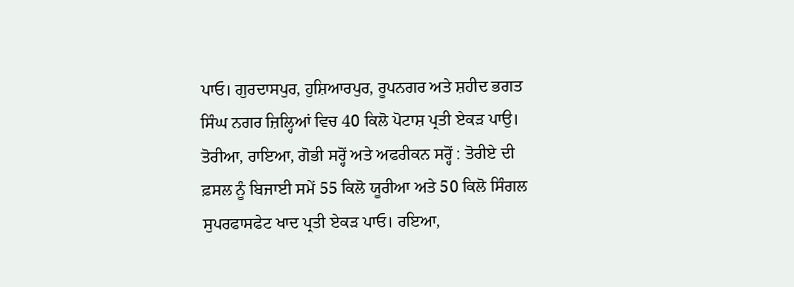ਪਾਓ। ਗੁਰਦਾਸਪੁਰ, ਹੁਸ਼ਿਆਰਪੁਰ, ਰੂਪਨਗਰ ਅਤੇ ਸ਼ਹੀਦ ਭਗਤ ਸਿੰਘ ਨਗਰ ਜ਼ਿਲ੍ਹਿਆਂ ਵਿਚ 40 ਕਿਲੋ ਪੋਟਾਸ਼ ਪ੍ਰਤੀ ਏਕੜ ਪਾਉ।
ਤੋਰੀਆ, ਰਾਇਆ, ਗੋਭੀ ਸਰ੍ਹੋਂ ਅਤੇ ਅਫਰੀਕਨ ਸਰ੍ਹੋਂ : ਤੋਰੀਏ ਦੀ ਫ਼ਸਲ ਨੂੰ ਬਿਜਾਈ ਸਮੇਂ 55 ਕਿਲੋ ਯੂਰੀਆ ਅਤੇ 50 ਕਿਲੋ ਸਿੰਗਲ ਸੁਪਰਫਾਸਫੇਟ ਖਾਦ ਪ੍ਰਤੀ ਏਕੜ ਪਾਓ। ਰਇਆ,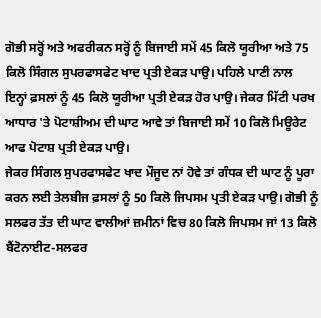ਗੋਭੀ ਸਰ੍ਹੋਂ ਅਤੇ ਅਫਰੀਕਨ ਸਰ੍ਹੋਂ ਨੂੰ ਬਿਜਾਈ ਸਮੇਂ 45 ਕਿਲੋ ਯੂਰੀਆ ਅਤੇ 75 ਕਿਲੋ ਸਿੰਗਲ ਸੁਪਰਫਾਸਫੇਟ ਖਾਦ ਪ੍ਰਤੀ ਏਕੜ ਪਾਉ। ਪਹਿਲੇ ਪਾਣੀ ਨਾਲ ਇਨ੍ਹਾਂ ਫ਼ਸਲਾਂ ਨੂੰ 45 ਕਿਲੋ ਯੂਰੀਆ ਪ੍ਰਤੀ ਏਕੜ ਹੋਰ ਪਾਉ। ਜੇਕਰ ਮਿੱਟੀ ਪਰਖ ਆਧਾਰ 'ਤੇ ਪੋਟਾਸ਼ੀਅਮ ਦੀ ਘਾਟ ਆਵੇ ਤਾਂ ਬਿਜਾਈ ਸਮੇਂ 10 ਕਿਲੋ ਮਿਊਰੇਟ ਆਫ ਪੋਟਾਸ਼ ਪ੍ਰਤੀ ਏਕੜ ਪਾਉ।
ਜੇਕਰ ਸਿੰਗਲ ਸੁਪਰਫਾਸਫੇਟ ਖਾਦ ਮੌਜੂਦ ਨਾਂ ਹੋਵੇ ਤਾਂ ਗੰਧਕ ਦੀ ਘਾਟ ਨੂੰ ਪੂਰਾ ਕਰਨ ਲਈ ਤੇਲਬੀਜ ਫ਼ਸਲਾਂ ਨੂੰ 50 ਕਿਲੋ ਜਿਪਸਮ ਪ੍ਰਤੀ ਏਕੜ ਪਾਉ। ਗੋਭੀ ਨੂੰ ਸਲਫਰ ਤੱਤ ਦੀ ਘਾਟ ਵਾਲੀਆਂ ਜ਼ਮੀਨਾਂ ਵਿਚ 80 ਕਿਲੋ ਜਿਪਸਮ ਜਾਂ 13 ਕਿਲੋ ਬੈਂਟੋਨਾਈਟ-ਸਲਫਰ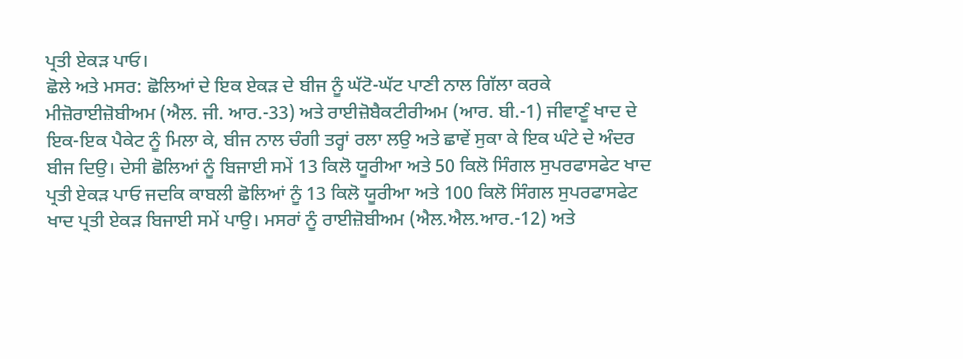ਪ੍ਰਤੀ ਏਕੜ ਪਾਓ।
ਛੋਲੇ ਅਤੇ ਮਸਰ: ਛੋਲਿਆਂ ਦੇ ਇਕ ਏਕੜ ਦੇ ਬੀਜ ਨੂੰ ਘੱਟੋ-ਘੱਟ ਪਾਣੀ ਨਾਲ ਗਿੱਲਾ ਕਰਕੇ ਮੀਜ਼ੋਰਾਈਜ਼ੋਬੀਅਮ (ਐਲ. ਜੀ. ਆਰ.-33) ਅਤੇ ਰਾਈਜ਼ੋਬੈਕਟੀਰੀਅਮ (ਆਰ. ਬੀ.-1) ਜੀਵਾਣੂੰ ਖਾਦ ਦੇ ਇਕ-ਇਕ ਪੈਕੇਟ ਨੂੰ ਮਿਲਾ ਕੇ, ਬੀਜ ਨਾਲ ਚੰਗੀ ਤਰ੍ਹਾਂ ਰਲਾ ਲਉ ਅਤੇ ਛਾਵੇਂ ਸੁਕਾ ਕੇ ਇਕ ਘੰਟੇ ਦੇ ਅੰਦਰ ਬੀਜ ਦਿਉ। ਦੇਸੀ ਛੋਲਿਆਂ ਨੂੰ ਬਿਜਾਈ ਸਮੇਂ 13 ਕਿਲੋ ਯੂਰੀਆ ਅਤੇ 50 ਕਿਲੋ ਸਿੰਗਲ ਸੁਪਰਫਾਸਫੇਟ ਖਾਦ ਪ੍ਰਤੀ ਏਕੜ ਪਾਓ ਜਦਕਿ ਕਾਬਲੀ ਛੋਲਿਆਂ ਨੂੰ 13 ਕਿਲੋ ਯੂਰੀਆ ਅਤੇ 100 ਕਿਲੋ ਸਿੰਗਲ ਸੁਪਰਫਾਸਫੇਟ ਖਾਦ ਪ੍ਰਤੀ ਏਕੜ ਬਿਜਾਈ ਸਮੇਂ ਪਾਉ। ਮਸਰਾਂ ਨੂੰ ਰਾਈਜ਼ੋਬੀਅਮ (ਐਲ.ਐਲ.ਆਰ.-12) ਅਤੇ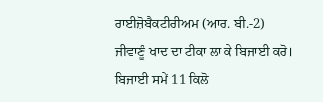ਰਾਈਜ਼ੋਬੈਕਟੀਰੀਅਮ (ਆਰ. ਬੀ.-2) ਜੀਵਾਣੂੰ ਖਾਦ ਦਾ ਟੀਕਾ ਲਾ ਕੇ ਬਿਜਾਈ ਕਰੋ। ਬਿਜਾਈ ਸਮੇਂ 11 ਕਿਲੋ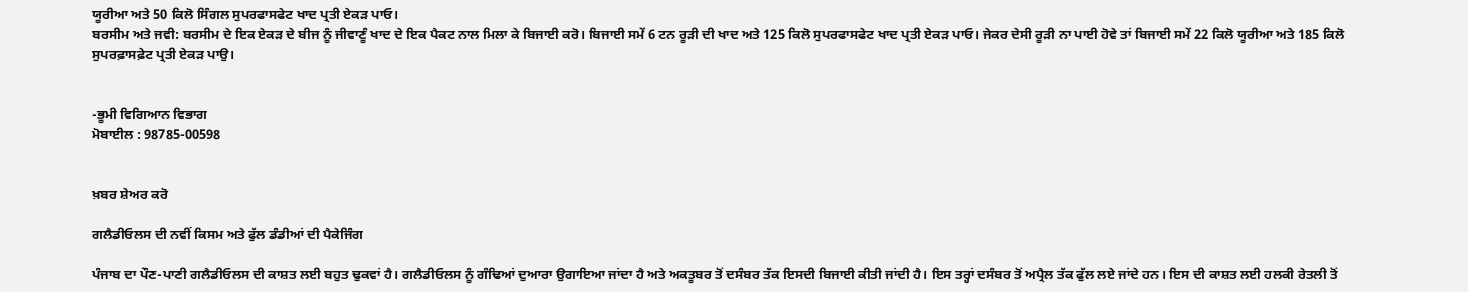ਯੂਰੀਆ ਅਤੇ 50 ਕਿਲੋ ਸਿੰਗਲ ਸੁਪਰਫਾਸਫੇਟ ਖਾਦ ਪ੍ਰਤੀ ਏਕੜ ਪਾਓ।
ਬਰਸੀਮ ਅਤੇ ਜਵੀ: ਬਰਸੀਮ ਦੇ ਇਕ ਏਕੜ ਦੇ ਬੀਜ ਨੂੰ ਜੀਵਾਣੂੰ ਖਾਦ ਦੇ ਇਕ ਪੈਕਟ ਨਾਲ ਮਿਲਾ ਕੇ ਬਿਜਾਈ ਕਰੋ। ਬਿਜਾਈ ਸਮੇਂ 6 ਟਨ ਰੂੜੀ ਦੀ ਖਾਦ ਅਤੇ 125 ਕਿਲੋ ਸੁਪਰਫਾਸਫੇਟ ਖਾਦ ਪ੍ਰਤੀ ਏਕੜ ਪਾਓ। ਜੇਕਰ ਦੇਸੀ ਰੂੜੀ ਨਾ ਪਾਈ ਹੋਵੇ ਤਾਂ ਬਿਜਾਈ ਸਮੇਂ 22 ਕਿਲੋ ਯੂਰੀਆ ਅਤੇ 185 ਕਿਲੋ ਸੁਪਰਫ਼ਾਸਫ਼ੇਟ ਪ੍ਰਤੀ ਏਕੜ ਪਾਉ।


-ਭੂਮੀ ਵਿਗਿਆਨ ਵਿਭਾਗ
ਮੋਬਾਈਲ : 98785-00598


ਖ਼ਬਰ ਸ਼ੇਅਰ ਕਰੋ

ਗਲੈਡੀਓਲਸ ਦੀ ਨਵੀਂ ਕਿਸਮ ਅਤੇ ਫੁੱਲ ਡੰਡੀਆਂ ਦੀ ਪੈਕੇਜਿੰਗ

ਪੰਜਾਬ ਦਾ ਪੌਣ-ਪਾਣੀ ਗਲੈਡੀਓਲਸ ਦੀ ਕਾਸ਼ਤ ਲਈ ਬਹੁਤ ਢੁਕਵਾਂ ਹੈ। ਗਲੈਡੀਓਲਸ ਨੂੰ ਗੰਢਿਆਂ ਦੁਆਰਾ ਉਗਾਇਆ ਜਾਂਦਾ ਹੈ ਅਤੇ ਅਕਤੂਬਰ ਤੋਂ ਦਸੰਬਰ ਤੱਕ ਇਸਦੀ ਬਿਜਾਈ ਕੀਤੀ ਜਾਂਦੀ ਹੈ। ਇਸ ਤਰ੍ਹਾਂ ਦਸੰਬਰ ਤੋਂ ਅਪ੍ਰੈਲ ਤੱਕ ਫੁੱਲ ਲਏ ਜਾਂਦੇ ਹਨ। ਇਸ ਦੀ ਕਾਸ਼ਤ ਲਈ ਹਲਕੀ ਰੇਤਲੀ ਤੋਂ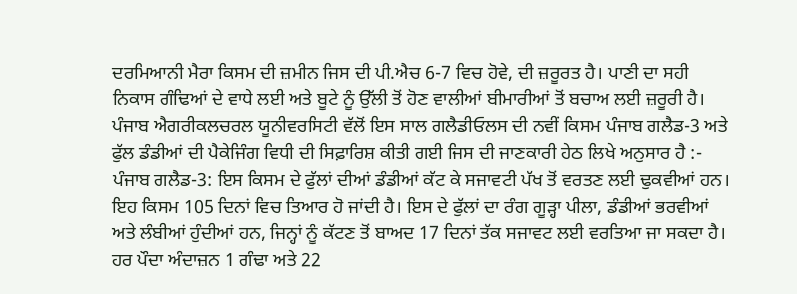ਦਰਮਿਆਨੀ ਮੈਰਾ ਕਿਸਮ ਦੀ ਜ਼ਮੀਨ ਜਿਸ ਦੀ ਪੀ.ਐਚ 6-7 ਵਿਚ ਹੋਵੇ, ਦੀ ਜ਼ਰੂਰਤ ਹੈ। ਪਾਣੀ ਦਾ ਸਹੀ ਨਿਕਾਸ ਗੰਢਿਆਂ ਦੇ ਵਾਧੇ ਲਈ ਅਤੇ ਬੂਟੇ ਨੂੰ ਉੱਲੀ ਤੋਂ ਹੋਣ ਵਾਲੀਆਂ ਬੀਮਾਰੀਆਂ ਤੋਂ ਬਚਾਅ ਲਈ ਜ਼ਰੂਰੀ ਹੈ। ਪੰਜਾਬ ਐਗਰੀਕਲਚਰਲ ਯੂਨੀਵਰਸਿਟੀ ਵੱਲੋਂ ਇਸ ਸਾਲ ਗਲੈਡੀਓਲਸ ਦੀ ਨਵੀਂ ਕਿਸਮ ਪੰਜਾਬ ਗਲੈਡ-3 ਅਤੇ ਫੁੱਲ ਡੰਡੀਆਂ ਦੀ ਪੈਕੇਜਿੰਗ ਵਿਧੀ ਦੀ ਸਿਫ਼ਾਰਿਸ਼ ਕੀਤੀ ਗਈ ਜਿਸ ਦੀ ਜਾਣਕਾਰੀ ਹੇਠ ਲਿਖੇ ਅਨੁਸਾਰ ਹੈ :-
ਪੰਜਾਬ ਗਲੈਡ-3: ਇਸ ਕਿਸਮ ਦੇ ਫੁੱਲਾਂ ਦੀਆਂ ਡੰਡੀਆਂ ਕੱਟ ਕੇ ਸਜਾਵਟੀ ਪੱਖ ਤੋਂ ਵਰਤਣ ਲਈ ਢੁਕਵੀਆਂ ਹਨ। ਇਹ ਕਿਸਮ 105 ਦਿਨਾਂ ਵਿਚ ਤਿਆਰ ਹੋ ਜਾਂਦੀ ਹੈ। ਇਸ ਦੇ ਫੁੱਲਾਂ ਦਾ ਰੰਗ ਗੂੜ੍ਹਾ ਪੀਲਾ, ਡੰਡੀਆਂ ਭਰਵੀਆਂ ਅਤੇ ਲੰਬੀਆਂ ਹੁੰਦੀਆਂ ਹਨ, ਜਿਨ੍ਹਾਂ ਨੂੰ ਕੱਟਣ ਤੋਂ ਬਾਅਦ 17 ਦਿਨਾਂ ਤੱਕ ਸਜਾਵਟ ਲਈ ਵਰਤਿਆ ਜਾ ਸਕਦਾ ਹੈ। ਹਰ ਪੌਦਾ ਅੰਦਾਜ਼ਨ 1 ਗੰਢਾ ਅਤੇ 22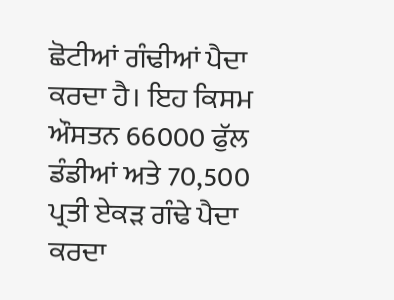ਛੋਟੀਆਂ ਗੰਢੀਆਂ ਪੈਦਾ ਕਰਦਾ ਹੈ। ਇਹ ਕਿਸਮ ਔਸਤਨ 66000 ਫੁੱਲ ਡੰਡੀਆਂ ਅਤੇ 70,500 ਪ੍ਰਤੀ ਏਕੜ ਗੰਢੇ ਪੈਦਾ ਕਰਦਾ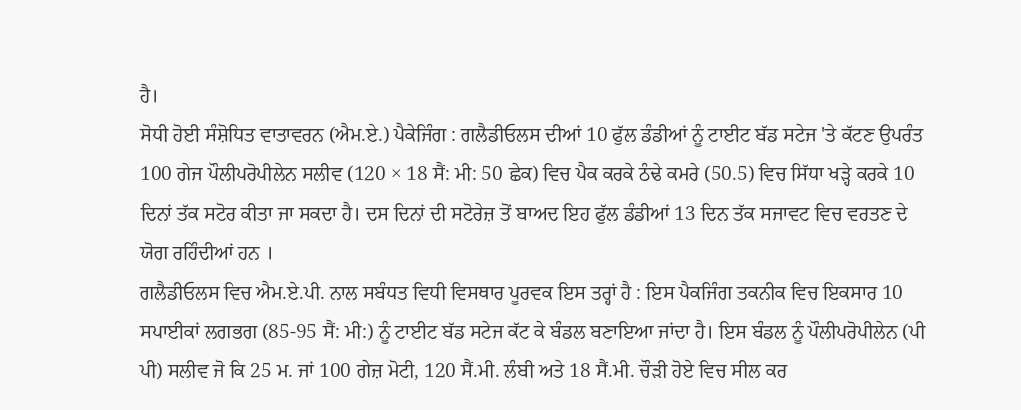ਹੈ।
ਸੋਧੀ ਹੋਈ ਸੰਸ਼ੋਧਿਤ ਵਾਤਾਵਰਨ (ਐਮ.ਏ.) ਪੈਕੇਜਿੰਗ : ਗਲੈਡੀਓਲਸ ਦੀਆਂ 10 ਫੁੱਲ ਡੰਡੀਆਂ ਨੂੰ ਟਾਈਟ ਬੱਡ ਸਟੇਜ 'ਤੇ ਕੱਟਣ ਉਪਰੰਤ 100 ਗੇਜ ਪੌਲੀਪਰੋਪੀਲੇਨ ਸਲੀਵ (120 × 18 ਸੈਂ: ਮੀ: 50 ਛੇਕ) ਵਿਚ ਪੈਕ ਕਰਕੇ ਠੰਢੇ ਕਮਰੇ (50.5) ਵਿਚ ਸਿੱਧਾ ਖੜ੍ਹੇ ਕਰਕੇ 10 ਦਿਨਾਂ ਤੱਕ ਸਟੋਰ ਕੀਤਾ ਜਾ ਸਕਦਾ ਹੈ। ਦਸ ਦਿਨਾਂ ਦੀ ਸਟੋਰੇਜ਼ ਤੋਂ ਬਾਅਦ ਇਹ ਫੁੱਲ ਡੰਡੀਆਂ 13 ਦਿਨ ਤੱਕ ਸਜਾਵਟ ਵਿਚ ਵਰਤਣ ਦੇ ਯੋਗ ਰਹਿੰਦੀਆਂ ਹਨ ।
ਗਲੈਡੀਓਲਸ ਵਿਚ ਐਮ.ਏ.ਪੀ. ਨਾਲ ਸਬੰਧਤ ਵਿਧੀ ਵਿਸਥਾਰ ਪੂਰਵਕ ਇਸ ਤਰ੍ਹਾਂ ਹੈ : ਇਸ ਪੈਕਜਿੰਗ ਤਕਨੀਕ ਵਿਚ ਇਕਸਾਰ 10 ਸਪਾਈਕਾਂ ਲਗਭਗ (85-95 ਸੈਂ: ਮੀ:) ਨੂੰ ਟਾਈਟ ਬੱਡ ਸਟੇਜ ਕੱਟ ਕੇ ਬੰਡਲ ਬਣਾਇਆ ਜਾਂਦਾ ਹੈ। ਇਸ ਬੰਡਲ ਨੂੰ ਪੌਲੀਪਰੋਪੀਲੇਨ (ਪੀ ਪੀ) ਸਲੀਵ ਜੋ ਕਿ 25 ਮ. ਜਾਂ 100 ਗੇਜ਼ ਮੋਟੀ, 120 ਸੈਂ.ਮੀ. ਲੰਬੀ ਅਤੇ 18 ਸੈਂ.ਮੀ. ਚੌੜੀ ਹੋਏ ਵਿਚ ਸੀਲ ਕਰ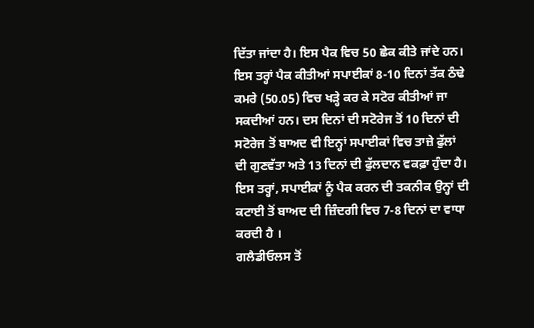ਦਿੱਤਾ ਜਾਂਦਾ ਹੈ। ਇਸ ਪੈਕ ਵਿਚ 50 ਛੇਕ ਕੀਤੇ ਜਾਂਦੇ ਹਨ। ਇਸ ਤਰ੍ਹਾਂ ਪੈਕ ਕੀਤੀਆਂ ਸਪਾਈਕਾਂ 8-10 ਦਿਨਾਂ ਤੱਕ ਠੰਢੇ ਕਮਰੇ (50.05) ਵਿਚ ਖੜ੍ਹੇ ਕਰ ਕੇ ਸਟੋਰ ਕੀਤੀਆਂ ਜਾ ਸਕਦੀਆਂ ਹਨ। ਦਸ ਦਿਨਾਂ ਦੀ ਸਟੋਰੇਜ ਤੋਂ 10 ਦਿਨਾਂ ਦੀ ਸਟੋਰੇਜ ਤੋਂ ਬਾਅਦ ਵੀ ਇਨ੍ਹਾਂ ਸਪਾਈਕਾਂ ਵਿਚ ਤਾਜ਼ੇ ਫੁੱਲਾਂ ਦੀ ਗੁਣਵੱਤਾ ਅਤੇ 13 ਦਿਨਾਂ ਦੀ ਫੁੱਲਦਾਨ ਵਕਫ਼ਾ ਹੁੰਦਾ ਹੈ। ਇਸ ਤਰ੍ਹਾਂ, ਸਪਾਈਕਾਂ ਨੂੰ ਪੈਕ ਕਰਨ ਦੀ ਤਕਨੀਕ ਉਨ੍ਹਾਂ ਦੀ ਕਟਾਈ ਤੋਂ ਬਾਅਦ ਦੀ ਜ਼ਿੰਦਗੀ ਵਿਚ 7-8 ਦਿਨਾਂ ਦਾ ਵਾਧਾ ਕਰਦੀ ਹੈ ।
ਗਲੈਡੀਓਲਸ ਤੋਂ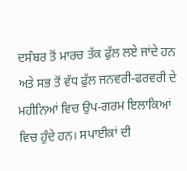ਦਸੰਬਰ ਤੋਂ ਮਾਰਚ ਤੱਕ ਫੁੱਲ ਲਏ ਜਾਂਦੇ ਹਨ ਅਤੇ ਸਭ ਤੋਂ ਵੱਧ ਫੁੱਲ ਜਨਵਰੀ-ਫਰਵਰੀ ਦੇ ਮਹੀਨਿਆਂ ਵਿਚ ਉਪ-ਗਰਮ ਇਲਾਕਿਆਂ ਵਿਚ ਹੁੰਦੇ ਹਨ। ਸਪਾਈਕਾਂ ਦੀ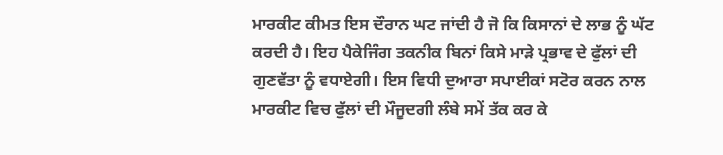ਮਾਰਕੀਟ ਕੀਮਤ ਇਸ ਦੌਰਾਨ ਘਟ ਜਾਂਦੀ ਹੈ ਜੋ ਕਿ ਕਿਸਾਨਾਂ ਦੇ ਲਾਭ ਨੂੰ ਘੱਟ ਕਰਦੀ ਹੈ। ਇਹ ਪੈਕੇਜਿੰਗ ਤਕਨੀਕ ਬਿਨਾਂ ਕਿਸੇ ਮਾੜੇ ਪ੍ਰਭਾਵ ਦੇ ਫੁੱਲਾਂ ਦੀ ਗੁਣਵੱਤਾ ਨੂੰ ਵਧਾਏਗੀ। ਇਸ ਵਿਧੀ ਦੁਆਰਾ ਸਪਾਈਕਾਂ ਸਟੋਰ ਕਰਨ ਨਾਲ ਮਾਰਕੀਟ ਵਿਚ ਫੁੱਲਾਂ ਦੀ ਮੌਜੂਦਗੀ ਲੰਬੇ ਸਮੇਂ ਤੱਕ ਕਰ ਕੇ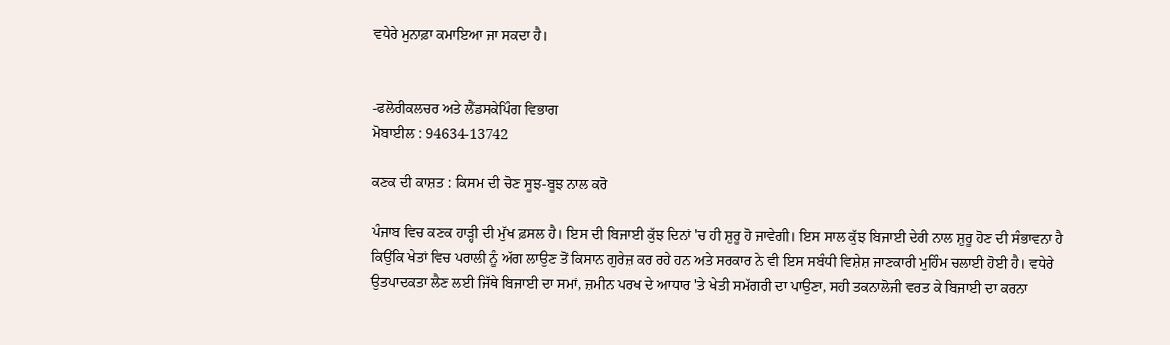ਵਧੇਰੇ ਮੁਨਾਫ਼ਾ ਕਮਾਇਆ ਜਾ ਸਕਦਾ ਹੈ।


-ਫਲੋਰੀਕਲਚਰ ਅਤੇ ਲੈਂਡਸਕੇਪਿੰਗ ਵਿਭਾਗ
ਮੋਬਾਈਲ : 94634-13742

ਕਣਕ ਦੀ ਕਾਸ਼ਤ : ਕਿਸਮ ਦੀ ਚੋਣ ਸੂਝ-ਬੂਝ ਨਾਲ ਕਰੋ

ਪੰਜਾਬ ਵਿਚ ਕਣਕ ਹਾੜ੍ਹੀ ਦੀ ਮੁੱਖ ਫ਼ਸਲ ਹੈ। ਇਸ ਦੀ ਬਿਜਾਈ ਕੁੱਝ ਦਿਨਾਂ 'ਚ ਹੀ ਸ਼ੁਰੂ ਹੋ ਜਾਵੇਗੀ। ਇਸ ਸਾਲ ਕੁੱਝ ਬਿਜਾਈ ਦੇਰੀ ਨਾਲ ਸ਼ੁਰੂ ਹੋਣ ਦੀ ਸੰਭਾਵਨਾ ਹੈ ਕਿਉਂਕਿ ਖੇਤਾਂ ਵਿਚ ਪਰਾਲੀ ਨੂੰ ਅੱਗ ਲਾਉਣ ਤੋਂ ਕਿਸਾਨ ਗੁਰੇਜ਼ ਕਰ ਰਹੇ ਹਨ ਅਤੇ ਸਰਕਾਰ ਨੇ ਵੀ ਇਸ ਸਬੰਧੀ ਵਿਸ਼ੇਸ਼ ਜਾਣਕਾਰੀ ਮੁਹਿੰਮ ਚਲਾਈ ਹੋਈ ਹੈ। ਵਧੇਰੇ ਉਤਪਾਦਕਤਾ ਲੈਣ ਲਈ ਜਿੱਥੇ ਬਿਜਾਈ ਦਾ ਸਮਾਂ, ਜ਼ਮੀਨ ਪਰਖ ਦੇ ਆਧਾਰ 'ਤੇ ਖੇਤੀ ਸਮੱਗਰੀ ਦਾ ਪਾਉਣਾ, ਸਹੀ ਤਕਨਾਲੋਜੀ ਵਰਤ ਕੇ ਬਿਜਾਈ ਦਾ ਕਰਨਾ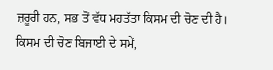ਜ਼ਰੂਰੀ ਹਨ, ਸਭ ਤੋਂ ਵੱਧ ਮਹਤੱਤਾ ਕਿਸਮ ਦੀ ਚੋਣ ਦੀ ਹੈ। ਕਿਸਮ ਦੀ ਚੋਣ ਬਿਜਾਈ ਦੇ ਸਮੇਂ,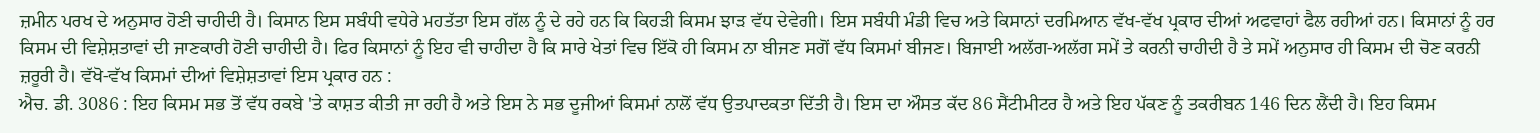ਜ਼ਮੀਨ ਪਰਖ ਦੇ ਅਨੁਸਾਰ ਹੋਣੀ ਚਾਹੀਦੀ ਹੈ। ਕਿਸਾਨ ਇਸ ਸਬੰਧੀ ਵਧੇਰੇ ਮਹਤੱਤਾ ਇਸ ਗੱਲ ਨੂੰ ਦੇ ਰਹੇ ਹਨ ਕਿ ਕਿਹੜੀ ਕਿਸਮ ਝਾੜ ਵੱਧ ਦੇਵੇਗੀ। ਇਸ ਸਬੰਧੀ ਮੰਡੀ ਵਿਚ ਅਤੇ ਕਿਸਾਨਾਂ ਦਰਮਿਆਨ ਵੱਖ-ਵੱਖ ਪ੍ਰਕਾਰ ਦੀਆਂ ਅਫਵਾਹਾਂ ਫੈਲ ਰਹੀਆਂ ਹਨ। ਕਿਸਾਨਾਂ ਨੂੰ ਹਰ ਕਿਸਮ ਦੀ ਵਿਸ਼ੇਸ਼ਤਾਵਾਂ ਦੀ ਜਾਣਕਾਰੀ ਹੋਣੀ ਚਾਹੀਦੀ ਹੈ। ਫਿਰ ਕਿਸਾਨਾਂ ਨੂੰ ਇਹ ਵੀ ਚਾਹੀਦਾ ਹੈ ਕਿ ਸਾਰੇ ਖੇਤਾਂ ਵਿਚ ਇੱਕੋ ਹੀ ਕਿਸਮ ਨਾ ਬੀਜਣ ਸਗੋਂ ਵੱਧ ਕਿਸਮਾਂ ਬੀਜਣ। ਬਿਜਾਈ ਅਲੱਗ-ਅਲੱਗ ਸਮੇਂ ਤੇ ਕਰਨੀ ਚਾਹੀਦੀ ਹੈ ਤੇ ਸਮੇਂ ਅਨੁਸਾਰ ਹੀ ਕਿਸਮ ਦੀ ਚੋਣ ਕਰਨੀ ਜ਼ਰੂਰੀ ਹੈ। ਵੱਖੋ-ਵੱਖ ਕਿਸਮਾਂ ਦੀਆਂ ਵਿਸ਼ੇਸ਼ਤਾਵਾਂ ਇਸ ਪ੍ਰਕਾਰ ਹਨ :
ਐਚ. ਡੀ. 3086 : ਇਹ ਕਿਸਮ ਸਭ ਤੋਂ ਵੱਧ ਰਕਬੇ 'ਤੇ ਕਾਸ਼ਤ ਕੀਤੀ ਜਾ ਰਹੀ ਹੈ ਅਤੇ ਇਸ ਨੇ ਸਭ ਦੂਜੀਆਂ ਕਿਸਮਾਂ ਨਾਲੋਂ ਵੱਧ ਉਤਪਾਦਕਤਾ ਦਿੱਤੀ ਹੈ। ਇਸ ਦਾ ਔਸਤ ਕੱਦ 86 ਸੈਂਟੀਮੀਟਰ ਹੈ ਅਤੇ ਇਹ ਪੱਕਣ ਨੂੰ ਤਕਰੀਬਨ 146 ਦਿਨ ਲੈਂਦੀ ਹੈ। ਇਹ ਕਿਸਮ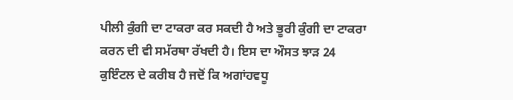ਪੀਲੀ ਕੁੰਗੀ ਦਾ ਟਾਕਰਾ ਕਰ ਸਕਦੀ ਹੈ ਅਤੇ ਭੂਰੀ ਕੁੰਗੀ ਦਾ ਟਾਕਰਾ ਕਰਨ ਦੀ ਵੀ ਸਮੱਰਥਾ ਰੱਖਦੀ ਹੈ। ਇਸ ਦਾ ਔਸਤ ਝਾੜ 24 ਕੁਇੰਟਲ ਦੇ ਕਰੀਬ ਹੈ ਜਦੋਂ ਕਿ ਅਗਾਂਹਵਧੂ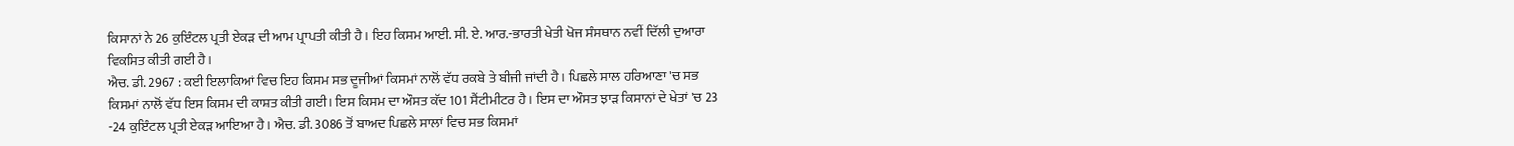ਕਿਸਾਨਾਂ ਨੇ 26 ਕੁਇੰਟਲ ਪ੍ਰਤੀ ਏਕੜ ਦੀ ਆਮ ਪ੍ਰਾਪਤੀ ਕੀਤੀ ਹੈ। ਇਹ ਕਿਸਮ ਆਈ. ਸੀ. ਏ. ਆਰ.-ਭਾਰਤੀ ਖੇਤੀ ਖੋਜ ਸੰਸਥਾਨ ਨਵੀਂ ਦਿੱਲੀ ਦੁਆਰਾ ਵਿਕਸਿਤ ਕੀਤੀ ਗਈ ਹੈ।
ਐਚ. ਡੀ. 2967 : ਕਈ ਇਲਾਕਿਆਂ ਵਿਚ ਇਹ ਕਿਸਮ ਸਭ ਦੂਜੀਆਂ ਕਿਸਮਾਂ ਨਾਲੋਂ ਵੱਧ ਰਕਬੇ ਤੇ ਬੀਜੀ ਜਾਂਦੀ ਹੈ। ਪਿਛਲੇ ਸਾਲ ਹਰਿਆਣਾ 'ਚ ਸਭ ਕਿਸਮਾਂ ਨਾਲੋਂ ਵੱਧ ਇਸ ਕਿਸਮ ਦੀ ਕਾਸ਼ਤ ਕੀਤੀ ਗਈ। ਇਸ ਕਿਸਮ ਦਾ ਔਸਤ ਕੱਦ 101 ਸੈਂਟੀਮੀਟਰ ਹੈ। ਇਸ ਦਾ ਔਸਤ ਝਾੜ ਕਿਸਾਨਾਂ ਦੇ ਖੇਤਾਂ 'ਚ 23 -24 ਕੁਇੰਟਲ ਪ੍ਰਤੀ ਏਕੜ ਆਇਆ ਹੈ। ਐਚ. ਡੀ. 3086 ਤੋਂ ਬਾਅਦ ਪਿਛਲੇ ਸਾਲਾਂ ਵਿਚ ਸਭ ਕਿਸਮਾਂ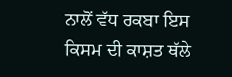ਨਾਲੋਂ ਵੱਧ ਰਕਬਾ ਇਸ ਕਿਸਮ ਦੀ ਕਾਸ਼ਤ ਥੱਲੇ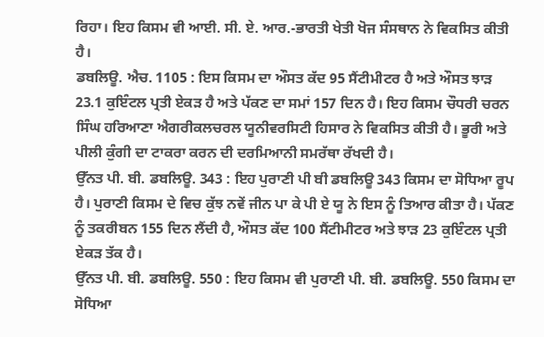ਰਿਹਾ। ਇਹ ਕਿਸਮ ਵੀ ਆਈ. ਸੀ. ਏ. ਆਰ.-ਭਾਰਤੀ ਖੇਤੀ ਖੋਜ ਸੰਸਥਾਨ ਨੇ ਵਿਕਸਿਤ ਕੀਤੀ ਹੈ।
ਡਬਲਿਊ. ਐਚ. 1105 : ਇਸ ਕਿਸਮ ਦਾ ਔਸਤ ਕੱਦ 95 ਸੈਂਟੀਮੀਟਰ ਹੈ ਅਤੇ ਔਸਤ ਝਾੜ 23.1 ਕੁਇੰਟਲ ਪ੍ਰਤੀ ਏਕੜ ਹੈ ਅਤੇ ਪੱਕਣ ਦਾ ਸਮਾਂ 157 ਦਿਨ ਹੈ। ਇਹ ਕਿਸਮ ਚੌਧਰੀ ਚਰਨ ਸਿੰਘ ਹਰਿਆਣਾ ਐਗਰੀਕਲਚਰਲ ਯੂਨੀਵਰਸਿਟੀ ਹਿਸਾਰ ਨੇ ਵਿਕਸਿਤ ਕੀਤੀ ਹੈ। ਭੂਰੀ ਅਤੇ ਪੀਲੀ ਕੁੰਗੀ ਦਾ ਟਾਕਰਾ ਕਰਨ ਦੀ ਦਰਮਿਆਨੀ ਸਮਰੱਥਾ ਰੱਖਦੀ ਹੈ।
ਉੱਨਤ ਪੀ. ਬੀ. ਡਬਲਿਊ. 343 : ਇਹ ਪੁਰਾਣੀ ਪੀ ਬੀ ਡਬਲਿਊ 343 ਕਿਸਮ ਦਾ ਸੋਧਿਆ ਰੂਪ ਹੈ। ਪੁਰਾਣੀ ਕਿਸਮ ਦੇ ਵਿਚ ਕੁੱਝ ਨਵੇਂ ਜੀਨ ਪਾ ਕੇ ਪੀ ਏ ਯੂ ਨੇ ਇਸ ਨੂੰ ਤਿਆਰ ਕੀਤਾ ਹੈ। ਪੱਕਣ ਨੂੰ ਤਕਰੀਬਨ 155 ਦਿਨ ਲੈਂਦੀ ਹੈ, ਔਸਤ ਕੱਦ 100 ਸੈਂਟੀਮੀਟਰ ਅਤੇ ਝਾੜ 23 ਕੁਇੰਟਲ ਪ੍ਰਤੀ ਏਕੜ ਤੱਕ ਹੈ।
ਉੱਨਤ ਪੀ. ਬੀ. ਡਬਲਿਊ. 550 : ਇਹ ਕਿਸਮ ਵੀ ਪੁਰਾਣੀ ਪੀ. ਬੀ. ਡਬਲਿਊ. 550 ਕਿਸਮ ਦਾ ਸੋਧਿਆ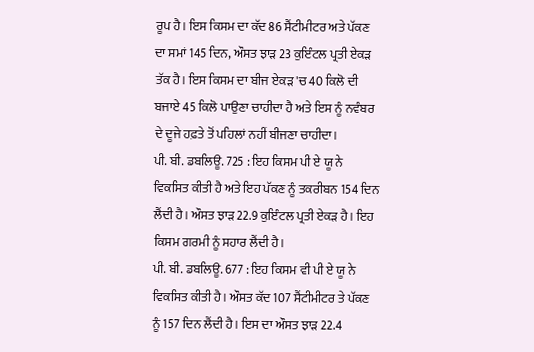ਰੂਪ ਹੈ। ਇਸ ਕਿਸਮ ਦਾ ਕੱਦ 86 ਸੈਂਟੀਮੀਟਰ ਅਤੇ ਪੱਕਣ ਦਾ ਸਮਾਂ 145 ਦਿਨ, ਔਸਤ ਝਾੜ 23 ਕੁਇੰਟਲ ਪ੍ਰਤੀ ਏਕੜ ਤੱਕ ਹੈ। ਇਸ ਕਿਸਮ ਦਾ ਬੀਜ ਏਕੜ 'ਚ 40 ਕਿਲੋ ਦੀ ਬਜਾਏ 45 ਕਿਲੋ ਪਾਉਣਾ ਚਾਹੀਦਾ ਹੈ ਅਤੇ ਇਸ ਨੂੰ ਨਵੰਬਰ ਦੇ ਦੂਜੇ ਹਫ਼ਤੇ ਤੋਂ ਪਹਿਲਾਂ ਨਹੀਂ ਬੀਜਣਾ ਚਾਹੀਦਾ।
ਪੀ. ਬੀ. ਡਬਲਿਊ. 725 : ਇਹ ਕਿਸਮ ਪੀ ਏ ਯੂ ਨੇ ਵਿਕਸਿਤ ਕੀਤੀ ਹੈ ਅਤੇ ਇਹ ਪੱਕਣ ਨੂੰ ਤਕਰੀਬਨ 154 ਦਿਨ ਲੈਂਦੀ ਹੈ। ਔਸਤ ਝਾੜ 22.9 ਕੁਇੰਟਲ ਪ੍ਰਤੀ ਏਕੜ ਹੈ। ਇਹ ਕਿਸਮ ਗਰਮੀ ਨੂੰ ਸਹਾਰ ਲੈਂਦੀ ਹੈ।
ਪੀ. ਬੀ. ਡਬਲਿਊ. 677 : ਇਹ ਕਿਸਮ ਵੀ ਪੀ ਏ ਯੂ ਨੇ ਵਿਕਸਿਤ ਕੀਤੀ ਹੈ। ਔਸਤ ਕੱਦ 107 ਸੈਂਟੀਮੀਟਰ ਤੇ ਪੱਕਣ ਨੂੰ 157 ਦਿਨ ਲੈਂਦੀ ਹੈ। ਇਸ ਦਾ ਔਸਤ ਝਾੜ 22.4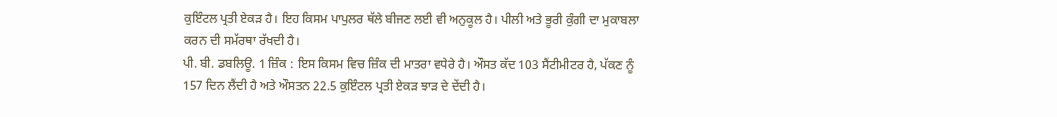ਕੁਇੰਟਲ ਪ੍ਰਤੀ ਏਕੜ ਹੈ। ਇਹ ਕਿਸਮ ਪਾਪੁਲਰ ਥੱਲੇ ਬੀਜਣ ਲਈ ਵੀ ਅਨੁਕੂਲ ਹੈ। ਪੀਲੀ ਅਤੇ ਭੂਰੀ ਕੁੰਗੀ ਦਾ ਮੁਕਾਬਲਾ ਕਰਨ ਦੀ ਸਮੱਰਥਾ ਰੱਖਦੀ ਹੈ।
ਪੀ. ਬੀ. ਡਬਲਿਊ. 1 ਜ਼ਿੰਕ : ਇਸ ਕਿਸਮ ਵਿਚ ਜ਼ਿੰਕ ਦੀ ਮਾਤਰਾ ਵਧੇਰੇ ਹੈ। ਔਸਤ ਕੱਦ 103 ਸੈਂਟੀਮੀਟਰ ਹੈ, ਪੱਕਣ ਨੂੰ 157 ਦਿਨ ਲੈਂਦੀ ਹੈ ਅਤੇ ਔਸਤਨ 22.5 ਕੁਇੰਟਲ ਪ੍ਰਤੀ ਏਕੜ ਝਾੜ ਦੇ ਦੇਂਦੀ ਹੈ।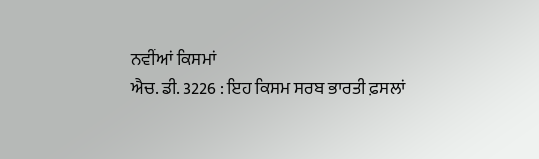ਨਵੀਂਆਂ ਕਿਸਮਾਂ
ਐਚ. ਡੀ. 3226 : ਇਹ ਕਿਸਮ ਸਰਬ ਭਾਰਤੀ ਫ਼ਸਲਾਂ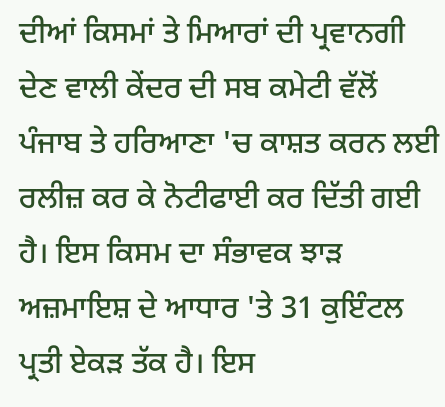ਦੀਆਂ ਕਿਸਮਾਂ ਤੇ ਮਿਆਰਾਂ ਦੀ ਪ੍ਰਵਾਨਗੀ ਦੇਣ ਵਾਲੀ ਕੇਂਦਰ ਦੀ ਸਬ ਕਮੇਟੀ ਵੱਲੋਂ ਪੰਜਾਬ ਤੇ ਹਰਿਆਣਾ 'ਚ ਕਾਸ਼ਤ ਕਰਨ ਲਈ ਰਲੀਜ਼ ਕਰ ਕੇ ਨੋਟੀਫਾਈ ਕਰ ਦਿੱਤੀ ਗਈ ਹੈ। ਇਸ ਕਿਸਮ ਦਾ ਸੰਭਾਵਕ ਝਾੜ ਅਜ਼ਮਾਇਸ਼ ਦੇ ਆਧਾਰ 'ਤੇ 31 ਕੁਇੰਟਲ ਪ੍ਰਤੀ ਏਕੜ ਤੱਕ ਹੈ। ਇਸ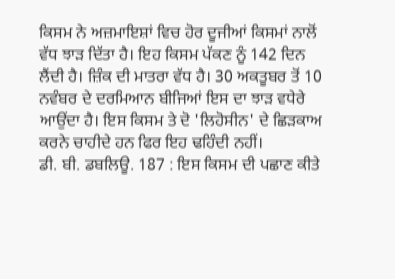ਕਿਸਮ ਨੇ ਅਜ਼ਮਾਇਸ਼ਾਂ ਵਿਚ ਹੋਰ ਦੂਜੀਆਂ ਕਿਸਮਾਂ ਨਾਲੋਂ ਵੱਧ ਝਾੜ ਦਿੱਤਾ ਹੈ। ਇਹ ਕਿਸਮ ਪੱਕਣ ਨੂੰ 142 ਦਿਨ ਲੈਂਦੀ ਹੈ। ਜ਼ਿੰਕ ਦੀ ਮਾਤਰਾ ਵੱਧ ਹੈ। 30 ਅਕਤੂਬਰ ਤੋਂ 10 ਨਵੰਬਰ ਦੇ ਦਰਮਿਆਨ ਬੀਜਿਆਂ ਇਸ ਦਾ ਝਾੜ ਵਧੇਰੇ ਆਉਂਦਾ ਹੈ। ਇਸ ਕਿਸਮ ਤੇ ਦੋ 'ਲਿਹੋਸੀਨ' ਦੇ ਛਿੜਕਾਅ ਕਰਨੇ ਚਾਹੀਦੇ ਹਨ ਫਿਰ ਇਹ ਢਹਿੰਦੀ ਨਹੀਂ।
ਡੀ. ਬੀ. ਡਬਲਿਊ. 187 : ਇਸ ਕਿਸਮ ਦੀ ਪਛਾਣ ਕੀਤੇ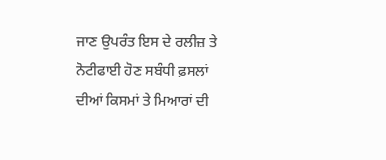ਜਾਣ ਉਪਰੰਤ ਇਸ ਦੇ ਰਲੀਜ਼ ਤੇ ਨੋਟੀਫਾਈ ਹੋਣ ਸਬੰਧੀ ਫ਼ਸਲਾਂ ਦੀਆਂ ਕਿਸਮਾਂ ਤੇ ਮਿਆਰਾਂ ਦੀ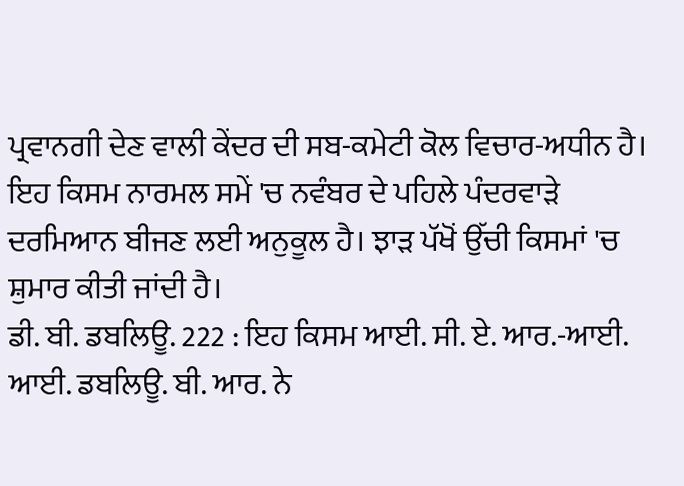ਪ੍ਰਵਾਨਗੀ ਦੇਣ ਵਾਲੀ ਕੇਂਦਰ ਦੀ ਸਬ-ਕਮੇਟੀ ਕੋਲ ਵਿਚਾਰ-ਅਧੀਨ ਹੈ। ਇਹ ਕਿਸਮ ਨਾਰਮਲ ਸਮੇਂ 'ਚ ਨਵੰਬਰ ਦੇ ਪਹਿਲੇ ਪੰਦਰਵਾੜੇ ਦਰਮਿਆਨ ਬੀਜਣ ਲਈ ਅਨੁਕੂਲ ਹੈ। ਝਾੜ ਪੱਖੋਂ ਉੱਚੀ ਕਿਸਮਾਂ 'ਚ ਸ਼ੁਮਾਰ ਕੀਤੀ ਜਾਂਦੀ ਹੈ।
ਡੀ. ਬੀ. ਡਬਲਿਊ. 222 : ਇਹ ਕਿਸਮ ਆਈ. ਸੀ. ਏ. ਆਰ.-ਆਈ. ਆਈ. ਡਬਲਿਊ. ਬੀ. ਆਰ. ਨੇ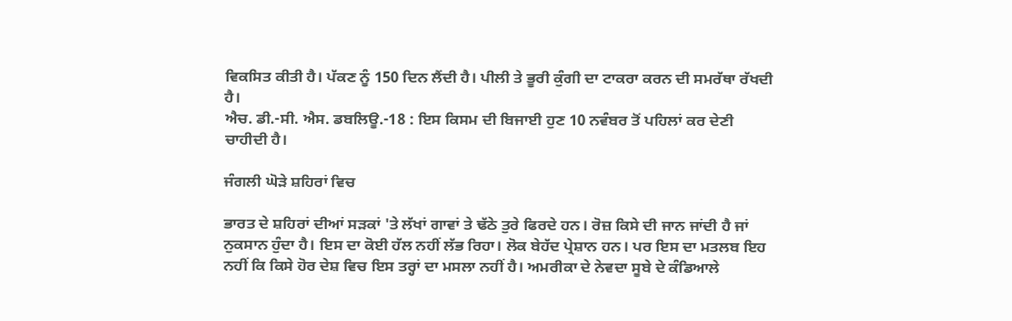ਵਿਕਸਿਤ ਕੀਤੀ ਹੈ। ਪੱਕਣ ਨੂੰ 150 ਦਿਨ ਲੈਂਦੀ ਹੈ। ਪੀਲੀ ਤੇ ਭੂਰੀ ਕੁੰਗੀ ਦਾ ਟਾਕਰਾ ਕਰਨ ਦੀ ਸਮਰੱਥਾ ਰੱਖਦੀ ਹੈ।
ਐਚ. ਡੀ.-ਸੀ. ਐਸ. ਡਬਲਿਊ.-18 : ਇਸ ਕਿਸਮ ਦੀ ਬਿਜਾਈ ਹੁਣ 10 ਨਵੰਬਰ ਤੋਂ ਪਹਿਲਾਂ ਕਰ ਦੇਣੀ ਚਾਹੀਦੀ ਹੈ।

ਜੰਗਲੀ ਘੋੜੇ ਸ਼ਹਿਰਾਂ ਵਿਚ

ਭਾਰਤ ਦੇ ਸ਼ਹਿਰਾਂ ਦੀਆਂ ਸੜਕਾਂ 'ਤੇ ਲੱਖਾਂ ਗਾਵਾਂ ਤੇ ਢੱਠੇ ਤੁਰੇ ਫਿਰਦੇ ਹਨ। ਰੋਜ਼ ਕਿਸੇ ਦੀ ਜਾਨ ਜਾਂਦੀ ਹੈ ਜਾਂ ਨੁਕਸਾਨ ਹੁੰਦਾ ਹੈ। ਇਸ ਦਾ ਕੋਈ ਹੱਲ ਨਹੀਂ ਲੱਭ ਰਿਹਾ। ਲੋਕ ਬੇਹੱਦ ਪ੍ਰੇਸ਼ਾਨ ਹਨ। ਪਰ ਇਸ ਦਾ ਮਤਲਬ ਇਹ ਨਹੀਂ ਕਿ ਕਿਸੇ ਹੋਰ ਦੇਸ਼ ਵਿਚ ਇਸ ਤਰ੍ਹਾਂ ਦਾ ਮਸਲਾ ਨਹੀਂ ਹੈ। ਅਮਰੀਕਾ ਦੇ ਨੇਵਦਾ ਸੂਬੇ ਦੇ ਕੰਡਿਆਲੇ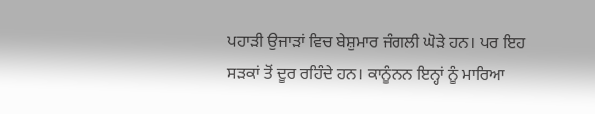ਪਹਾੜੀ ਉਜਾੜਾਂ ਵਿਚ ਬੇਸ਼ੁਮਾਰ ਜੰਗਲੀ ਘੋੜੇ ਹਨ। ਪਰ ਇਹ ਸੜਕਾਂ ਤੋਂ ਦੂਰ ਰਹਿੰਦੇ ਹਨ। ਕਾਨੂੰਨਨ ਇਨ੍ਹਾਂ ਨੂੰ ਮਾਰਿਆ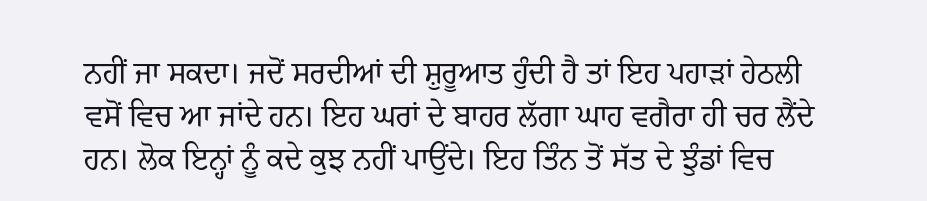ਨਹੀਂ ਜਾ ਸਕਦਾ। ਜਦੋਂ ਸਰਦੀਆਂ ਦੀ ਸ਼ੁਰੂਆਤ ਹੁੰਦੀ ਹੈ ਤਾਂ ਇਹ ਪਹਾੜਾਂ ਹੇਠਲੀ ਵਸੋਂ ਵਿਚ ਆ ਜਾਂਦੇ ਹਨ। ਇਹ ਘਰਾਂ ਦੇ ਬਾਹਰ ਲੱਗਾ ਘਾਹ ਵਗੈਰਾ ਹੀ ਚਰ ਲੈਂਦੇ ਹਨ। ਲੋਕ ਇਨ੍ਹਾਂ ਨੂੰ ਕਦੇ ਕੁਝ ਨਹੀਂ ਪਾਉਂਦੇ। ਇਹ ਤਿੰਨ ਤੋਂ ਸੱਤ ਦੇ ਝੁੰਡਾਂ ਵਿਚ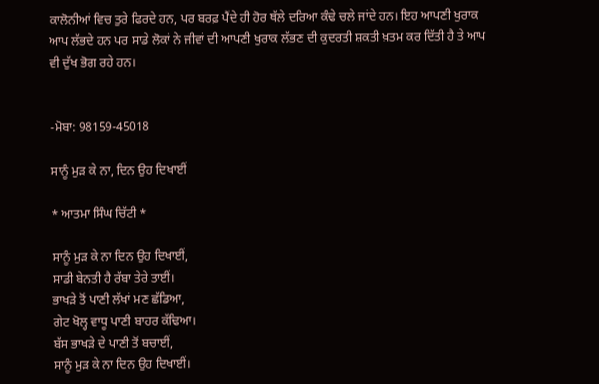ਕਾਲੋਨੀਆਂ ਵਿਚ ਤੁਰੇ ਫਿਰਦੇ ਹਨ, ਪਰ ਬਰਫ਼ ਪੈਂਦੇ ਹੀ ਹੋਰ ਥੱਲੇ ਦਰਿਆ ਕੰਢੇ ਚਲੇ ਜਾਂਦੇ ਹਨ। ਇਹ ਆਪਣੀ ਖੁਰਾਕ ਆਪ ਲੱਭਦੇ ਹਨ ਪਰ ਸਾਡੇ ਲੋਕਾਂ ਨੇ ਜੀਵਾਂ ਦੀ ਆਪਣੀ ਖੁਰਾਕ ਲੱਭਣ ਦੀ ਕੁਦਰਤੀ ਸ਼ਕਤੀ ਖ਼ਤਮ ਕਰ ਦਿੱਤੀ ਹੈ ਤੇ ਆਪ ਵੀ ਦੁੱਖ ਭੋਗ ਰਹੇ ਹਨ।


-ਮੋਬਾ: 98159-45018

ਸਾਨੂੰ ਮੁੜ ਕੇ ਨਾ, ਦਿਨ ਉਹ ਦਿਖਾਈਂ

* ਆਤਮਾ ਸਿੰਘ ਚਿੱਟੀ *

ਸਾਨੂੰ ਮੁੜ ਕੇ ਨਾ ਦਿਨ ਉਹ ਦਿਖਾਈਂ,
ਸਾਡੀ ਬੇਨਤੀ ਹੈ ਰੱਬਾ ਤੇਰੇ ਤਾਈਂ।
ਭਾਖੜੇ ਤੋਂ ਪਾਣੀ ਲੱਖਾਂ ਮਣ ਛੱਡਿਆ,
ਗੇਟ ਖੋਲ੍ਹ ਵਾਧੂ ਪਾਣੀ ਬਾਹਰ ਕੱਢਿਆ।
ਬੱਸ ਭਾਖੜੇ ਦੇ ਪਾਣੀ ਤੋਂ ਬਚਾਈਂ,
ਸਾਨੂੰ ਮੁੜ ਕੇ ਨਾ ਦਿਨ ਉਹ ਦਿਖਾਈਂ।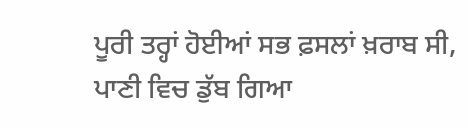ਪੂਰੀ ਤਰ੍ਹਾਂ ਹੋਈਆਂ ਸਭ ਫ਼ਸਲਾਂ ਖ਼ਰਾਬ ਸੀ,
ਪਾਣੀ ਵਿਚ ਡੁੱਬ ਗਿਆ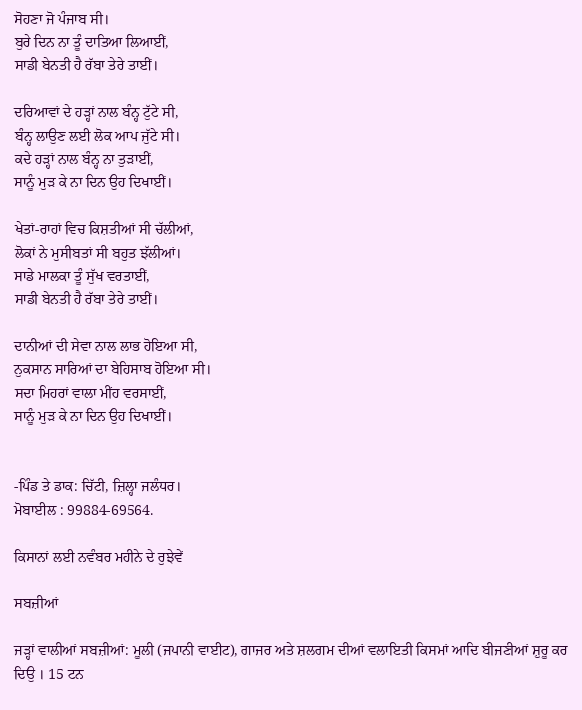ਸੋਹਣਾ ਜੋ ਪੰਜਾਬ ਸੀ।
ਬੁਰੇ ਦਿਨ ਨਾ ਤੂੰ ਦਾਤਿਆ ਲਿਆਈਂ,
ਸਾਡੀ ਬੇਨਤੀ ਹੈ ਰੱਬਾ ਤੇਰੇ ਤਾਈਂ।

ਦਰਿਆਵਾਂ ਦੇ ਹੜ੍ਹਾਂ ਨਾਲ ਬੰਨ੍ਹ ਟੁੱਟੇ ਸੀ,
ਬੰਨ੍ਹ ਲਾਉਣ ਲਈ ਲੋਕ ਆਪ ਜੁੱਟੇ ਸੀ।
ਕਦੇ ਹੜ੍ਹਾਂ ਨਾਲ ਬੰਨ੍ਹ ਨਾ ਤੁੜਾਈਂ,
ਸਾਨੂੰ ਮੁੜ ਕੇ ਨਾ ਦਿਨ ਉਹ ਦਿਖਾਈਂ।

ਖੇਤਾਂ-ਰਾਹਾਂ ਵਿਚ ਕਿਸ਼ਤੀਆਂ ਸੀ ਚੱਲੀਆਂ,
ਲੋਕਾਂ ਨੇ ਮੁਸੀਬਤਾਂ ਸੀ ਬਹੁਤ ਝੱਲੀਆਂ।
ਸਾਡੇ ਮਾਲਕਾ ਤੂੰ ਸੁੱਖ ਵਰਤਾਈਂ,
ਸਾਡੀ ਬੇਨਤੀ ਹੈ ਰੱਬਾ ਤੇਰੇ ਤਾਈਂ।

ਦਾਨੀਆਂ ਦੀ ਸੇਵਾ ਨਾਲ ਲਾਭ ਹੋਇਆ ਸੀ,
ਨੁਕਸਾਨ ਸਾਰਿਆਂ ਦਾ ਬੇਹਿਸਾਬ ਹੋਇਆ ਸੀ।
ਸਦਾ ਮਿਹਰਾਂ ਵਾਲਾ ਮੀਂਹ ਵਰਸਾਈਂ,
ਸਾਨੂੰ ਮੁੜ ਕੇ ਨਾ ਦਿਨ ਉਹ ਦਿਖਾਈਂ।


-ਪਿੰਡ ਤੇ ਡਾਕ: ਚਿੱਟੀ, ਜ਼ਿਲ੍ਹਾ ਜਲੰਧਰ।
ਮੋਬਾਈਲ : 99884-69564.

ਕਿਸਾਨਾਂ ਲਈ ਨਵੰਬਰ ਮਹੀਨੇ ਦੇ ਰੁਝੇਵੇਂ

ਸਬਜ਼ੀਆਂ

ਜੜ੍ਹਾਂ ਵਾਲੀਆਂ ਸਬਜ਼ੀਆਂ: ਮੂਲੀ (ਜਪਾਨੀ ਵਾਈਟ), ਗਾਜਰ ਅਤੇ ਸ਼ਲਗਮ ਦੀਆਂ ਵਲਾਇਤੀ ਕਿਸਮਾਂ ਆਦਿ ਬੀਜਣੀਆਂ ਸ਼ੁਰੂ ਕਰ ਦਿਉ । 15 ਟਨ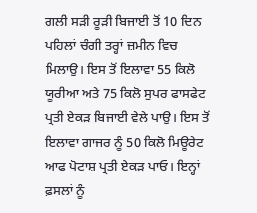ਗਲੀ ਸੜੀ ਰੂੜੀ ਬਿਜਾਈ ਤੋਂ 10 ਦਿਨ ਪਹਿਲਾਂ ਚੰਗੀ ਤਰ੍ਹਾਂ ਜ਼ਮੀਨ ਵਿਚ ਮਿਲਾਉ। ਇਸ ਤੋਂ ਇਲਾਵਾ 55 ਕਿਲੋ ਯੂਰੀਆ ਅਤੇ 75 ਕਿਲੋ ਸੁਪਰ ਫਾਸਫੇਟ ਪ੍ਰਤੀ ਏਕੜ ਬਿਜਾਈ ਵੇਲੇ ਪਾਉ। ਇਸ ਤੋਂ ਇਲਾਵਾ ਗਾਜਰ ਨੂੰ 50 ਕਿਲੋ ਮਿਊਰੇਟ ਆਫ ਪੋਟਾਸ਼ ਪ੍ਰਤੀ ਏਕੜ ਪਾਓ। ਇਨ੍ਹਾਂ ਫ਼ਸਲਾਂ ਨੂੰ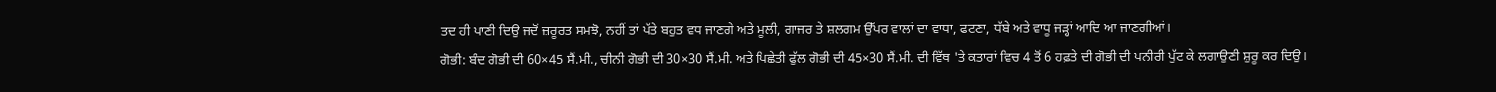ਤਦ ਹੀ ਪਾਣੀ ਦਿਉ ਜਦੋਂ ਜ਼ਰੂਰਤ ਸਮਝੋ, ਨਹੀਂ ਤਾਂ ਪੱਤੇ ਬਹੁਤ ਵਧ ਜਾਣਗੇ ਅਤੇ ਮੂਲੀ, ਗਾਜਰ ਤੇ ਸ਼ਲਗਮ ਉੱਪਰ ਵਾਲਾਂ ਦਾ ਵਾਧਾ, ਫਟਣਾ, ਧੱਬੇ ਅਤੇ ਵਾਧੂ ਜੜ੍ਹਾਂ ਆਦਿ ਆ ਜਾਣਗੀਆਂ।
ਗੋਭੀ: ਬੰਦ ਗੋਭੀ ਦੀ 60×45 ਸੈਂ.ਮੀ., ਚੀਨੀ ਗੋਭੀ ਦੀ 30×30 ਸੈਂ.ਮੀ. ਅਤੇ ਪਿਛੇਤੀ ਫੁੱਲ ਗੋਭੀ ਦੀ 45×30 ਸੈਂ.ਮੀ. ਦੀ ਵਿੱਥ 'ਤੇ ਕਤਾਰਾਂ ਵਿਚ 4 ਤੋਂ 6 ਹਫ਼ਤੇ ਦੀ ਗੋਭੀ ਦੀ ਪਨੀਰੀ ਪੁੱਟ ਕੇ ਲਗਾਉਣੀ ਸ਼ੁਰੂ ਕਰ ਦਿਉ।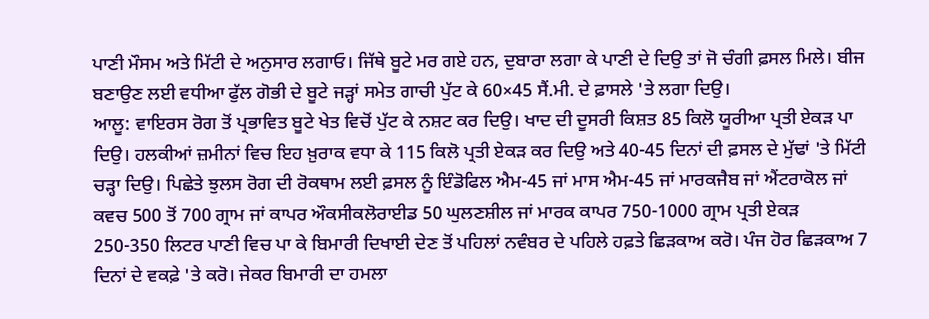ਪਾਣੀ ਮੌਸਮ ਅਤੇ ਮਿੱਟੀ ਦੇ ਅਨੁਸਾਰ ਲਗਾਓ। ਜਿੱਥੇ ਬੂਟੇ ਮਰ ਗਏ ਹਨ, ਦੁਬਾਰਾ ਲਗਾ ਕੇ ਪਾਣੀ ਦੇ ਦਿਉ ਤਾਂ ਜੋ ਚੰਗੀ ਫ਼ਸਲ ਮਿਲੇ। ਬੀਜ ਬਣਾਉਣ ਲਈ ਵਧੀਆ ਫੁੱਲ ਗੋਭੀ ਦੇ ਬੂਟੇ ਜੜ੍ਹਾਂ ਸਮੇਤ ਗਾਚੀ ਪੁੱਟ ਕੇ 60×45 ਸੈਂ.ਮੀ. ਦੇ ਫ਼ਾਸਲੇ 'ਤੇ ਲਗਾ ਦਿਉ।
ਆਲੂ: ਵਾਇਰਸ ਰੋਗ ਤੋਂ ਪ੍ਰਭਾਵਿਤ ਬੂਟੇ ਖੇਤ ਵਿਚੋਂ ਪੁੱਟ ਕੇ ਨਸ਼ਟ ਕਰ ਦਿਉ। ਖਾਦ ਦੀ ਦੂਸਰੀ ਕਿਸ਼ਤ 85 ਕਿਲੋ ਯੂਰੀਆ ਪ੍ਰਤੀ ਏਕੜ ਪਾ ਦਿਉ। ਹਲਕੀਆਂ ਜ਼ਮੀਨਾਂ ਵਿਚ ਇਹ ਖ਼ੁਰਾਕ ਵਧਾ ਕੇ 115 ਕਿਲੋ ਪ੍ਰਤੀ ਏਕੜ ਕਰ ਦਿਉ ਅਤੇ 40-45 ਦਿਨਾਂ ਦੀ ਫ਼ਸਲ ਦੇ ਮੁੱਢਾਂ 'ਤੇ ਮਿੱਟੀ ਚੜ੍ਹਾ ਦਿਉ। ਪਿਛੇਤੇ ਝੁਲਸ ਰੋਗ ਦੀ ਰੋਕਥਾਮ ਲਈ ਫ਼ਸਲ ਨੂੰ ਇੰਡੋਫਿਲ ਐਮ-45 ਜਾਂ ਮਾਸ ਐਮ-45 ਜਾਂ ਮਾਰਕਜੈਬ ਜਾਂ ਐਂਟਰਾਕੋਲ ਜਾਂ ਕਵਚ 500 ਤੋਂ 700 ਗ੍ਰਾਮ ਜਾਂ ਕਾਪਰ ਔਕਸੀਕਲੋਰਾਈਡ 50 ਘੁਲਣਸ਼ੀਲ ਜਾਂ ਮਾਰਕ ਕਾਪਰ 750-1000 ਗ੍ਰਾਮ ਪ੍ਰਤੀ ਏਕੜ 250-350 ਲਿਟਰ ਪਾਣੀ ਵਿਚ ਪਾ ਕੇ ਬਿਮਾਰੀ ਦਿਖਾਈ ਦੇਣ ਤੋਂ ਪਹਿਲਾਂ ਨਵੰਬਰ ਦੇ ਪਹਿਲੇ ਹਫ਼ਤੇ ਛਿੜਕਾਅ ਕਰੋ। ਪੰਜ ਹੋਰ ਛਿੜਕਾਅ 7 ਦਿਨਾਂ ਦੇ ਵਕਫ਼ੇ 'ਤੇ ਕਰੋ। ਜੇਕਰ ਬਿਮਾਰੀ ਦਾ ਹਮਲਾ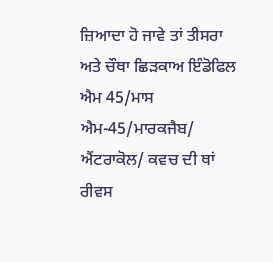ਜ਼ਿਆਦਾ ਹੋ ਜਾਵੇ ਤਾਂ ਤੀਸਰਾ ਅਤੇ ਚੌਥਾ ਛਿੜਕਾਅ ਇੰਡੋਫਿਲ ਐਮ 45/ਮਾਸ ਐਮ-45/ਮਾਰਕਜੈਬ/ ਐਂਟਰਾਕੋਲ/ ਕਵਚ ਦੀ ਥਾਂ ਰੀਵਸ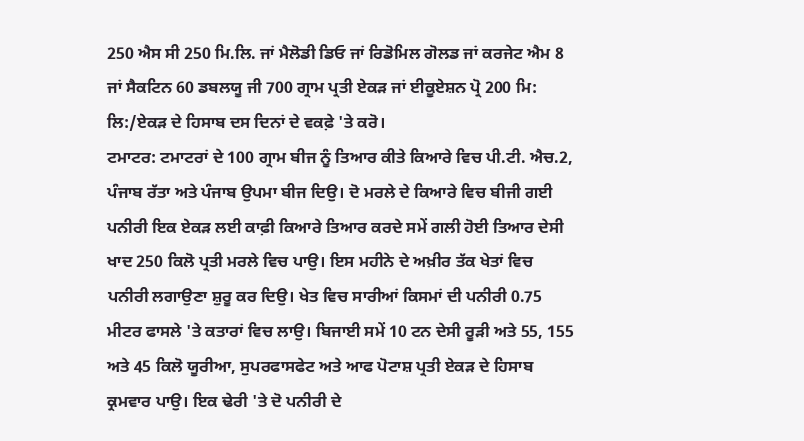250 ਐਸ ਸੀ 250 ਮਿ.ਲਿ. ਜਾਂ ਮੈਲੋਡੀ ਡਿਓ ਜਾਂ ਰਿਡੋਮਿਲ ਗੋਲਡ ਜਾਂ ਕਰਜੇਟ ਐਮ 8 ਜਾਂ ਸੈਕਟਿਨ 60 ਡਬਲਯੂ ਜੀ 700 ਗ੍ਰਾਮ ਪ੍ਰਤੀ ਏਕੜ ਜਾਂ ਈਕੂਏਸ਼ਨ ਪ੍ਰੋ 200 ਮਿ: ਲਿ:/ਏਕੜ ਦੇ ਹਿਸਾਬ ਦਸ ਦਿਨਾਂ ਦੇ ਵਕਫ਼ੇ 'ਤੇ ਕਰੋ।
ਟਮਾਟਰ: ਟਮਾਟਰਾਂ ਦੇ 100 ਗ੍ਰਾਮ ਬੀਜ ਨੂੰ ਤਿਆਰ ਕੀਤੇ ਕਿਆਰੇ ਵਿਚ ਪੀ.ਟੀ. ਐਚ.2, ਪੰਜਾਬ ਰੱਤਾ ਅਤੇ ਪੰਜਾਬ ਉਪਮਾ ਬੀਜ ਦਿਉ। ਦੋ ਮਰਲੇ ਦੇ ਕਿਆਰੇ ਵਿਚ ਬੀਜੀ ਗਈ ਪਨੀਰੀ ਇਕ ਏਕੜ ਲਈ ਕਾਫ਼ੀ ਕਿਆਰੇ ਤਿਆਰ ਕਰਦੇ ਸਮੇਂ ਗਲੀ ਹੋਈ ਤਿਆਰ ਦੇਸੀ ਖਾਦ 250 ਕਿਲੋ ਪ੍ਰਤੀ ਮਰਲੇ ਵਿਚ ਪਾਉ। ਇਸ ਮਹੀਨੇ ਦੇ ਅਖ਼ੀਰ ਤੱਕ ਖੇਤਾਂ ਵਿਚ ਪਨੀਰੀ ਲਗਾਉਣਾ ਸ਼ੁਰੂ ਕਰ ਦਿਉ। ਖੇਤ ਵਿਚ ਸਾਰੀਆਂ ਕਿਸਮਾਂ ਦੀ ਪਨੀਰੀ 0.75 ਮੀਟਰ ਫਾਸਲੇ 'ਤੇ ਕਤਾਰਾਂ ਵਿਚ ਲਾਉ। ਬਿਜਾਈ ਸਮੇਂ 10 ਟਨ ਦੇਸੀ ਰੂੜੀ ਅਤੇ 55, 155 ਅਤੇ 45 ਕਿਲੋ ਯੂਰੀਆ, ਸੁਪਰਫਾਸਫੇਟ ਅਤੇ ਆਫ ਪੋਟਾਸ਼ ਪ੍ਰਤੀ ਏਕੜ ਦੇ ਹਿਸਾਬ ਕ੍ਰਮਵਾਰ ਪਾਉ। ਇਕ ਢੇਰੀ 'ਤੇ ਦੋ ਪਨੀਰੀ ਦੇ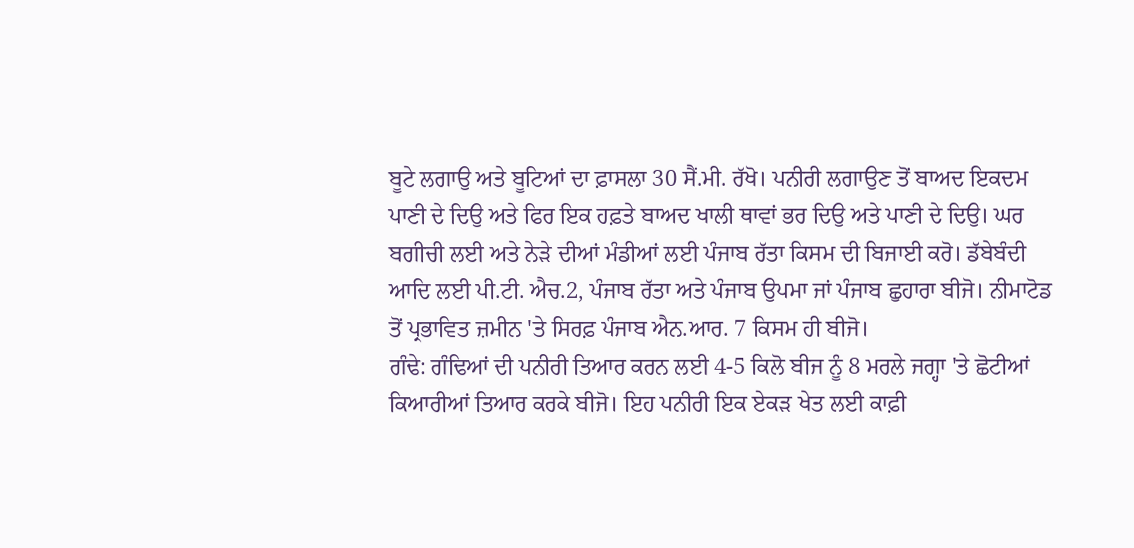ਬੂਟੇ ਲਗਾਉ ਅਤੇ ਬੂਟਿਆਂ ਦਾ ਫ਼ਾਸਲਾ 30 ਸੈਂ.ਮੀ. ਰੱਖੋ। ਪਨੀਰੀ ਲਗਾਉਣ ਤੋਂ ਬਾਅਦ ਇਕਦਮ ਪਾਣੀ ਦੇ ਦਿਉ ਅਤੇ ਫਿਰ ਇਕ ਹਫ਼ਤੇ ਬਾਅਦ ਖਾਲੀ ਥਾਵਾਂ ਭਰ ਦਿਉ ਅਤੇ ਪਾਣੀ ਦੇ ਦਿਉ। ਘਰ ਬਗੀਚੀ ਲਈ ਅਤੇ ਨੇੜੇ ਦੀਆਂ ਮੰਡੀਆਂ ਲਈ ਪੰਜਾਬ ਰੱਤਾ ਕਿਸਮ ਦੀ ਬਿਜਾਈ ਕਰੋ। ਡੱਬੇਬੰਦੀ ਆਦਿ ਲਈ ਪੀ.ਟੀ. ਐਚ.2, ਪੰਜਾਬ ਰੱਤਾ ਅਤੇ ਪੰਜਾਬ ਉਪਮਾ ਜਾਂ ਪੰਜਾਬ ਛੁਹਾਰਾ ਬੀਜੋ। ਨੀਮਾਟੋਡ ਤੋਂ ਪ੍ਰਭਾਵਿਤ ਜ਼ਮੀਨ 'ਤੇ ਸਿਰਫ਼ ਪੰਜਾਬ ਐਨ.ਆਰ. 7 ਕਿਸਮ ਹੀ ਬੀਜੋ।
ਗੰਢੇ: ਗੰਢਿਆਂ ਦੀ ਪਨੀਰੀ ਤਿਆਰ ਕਰਨ ਲਈ 4-5 ਕਿਲੋ ਬੀਜ ਨੂੰ 8 ਮਰਲੇ ਜਗ੍ਹਾ 'ਤੇ ਛੋਟੀਆਂ ਕਿਆਰੀਆਂ ਤਿਆਰ ਕਰਕੇ ਬੀਜੋ। ਇਹ ਪਨੀਰੀ ਇਕ ਏਕੜ ਖੇਤ ਲਈ ਕਾਫ਼ੀ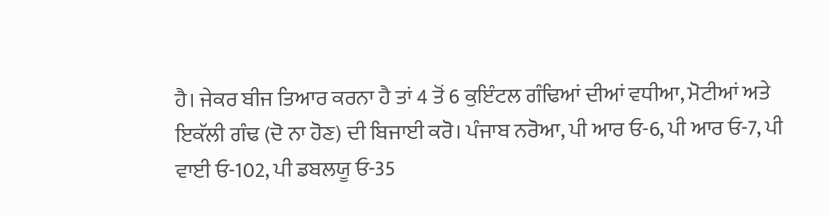ਹੈ। ਜੇਕਰ ਬੀਜ ਤਿਆਰ ਕਰਨਾ ਹੈ ਤਾਂ 4 ਤੋਂ 6 ਕੁਇੰਟਲ ਗੰਢਿਆਂ ਦੀਆਂ ਵਧੀਆ, ਮੋਟੀਆਂ ਅਤੇ ਇਕੱਲੀ ਗੰਢ (ਦੋ ਨਾ ਹੋਣ) ਦੀ ਬਿਜਾਈ ਕਰੋ। ਪੰਜਾਬ ਨਰੋਆ, ਪੀ ਆਰ ਓ-6, ਪੀ ਆਰ ਓ-7, ਪੀ ਵਾਈ ਓ-102, ਪੀ ਡਬਲਯੂ ਓ-35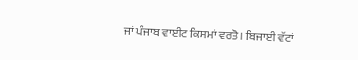ਜਾਂ ਪੰਜਾਬ ਵਾਈਟ ਕਿਸਮਾਂ ਵਰਤੋ। ਬਿਜਾਈ ਵੱਟਾਂ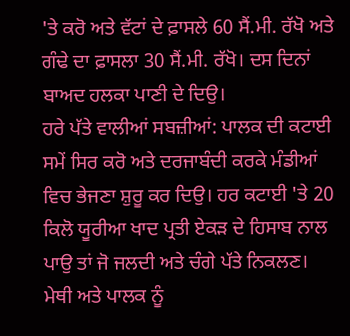'ਤੇ ਕਰੋ ਅਤੇ ਵੱਟਾਂ ਦੇ ਫ਼ਾਸਲੇ 60 ਸੈਂ.ਮੀ. ਰੱਖੋ ਅਤੇ ਗੰਢੇ ਦਾ ਫ਼ਾਸਲਾ 30 ਸੈਂ.ਮੀ. ਰੱਖੋ। ਦਸ ਦਿਨਾਂ ਬਾਅਦ ਹਲਕਾ ਪਾਣੀ ਦੇ ਦਿਉ।
ਹਰੇ ਪੱਤੇ ਵਾਲੀਆਂ ਸਬਜ਼ੀਆਂ: ਪਾਲਕ ਦੀ ਕਟਾਈ ਸਮੇਂ ਸਿਰ ਕਰੋ ਅਤੇ ਦਰਜਾਬੰਦੀ ਕਰਕੇ ਮੰਡੀਆਂ ਵਿਚ ਭੇਜਣਾ ਸ਼ੁਰੂ ਕਰ ਦਿਉ। ਹਰ ਕਟਾਈ 'ਤੇ 20 ਕਿਲੋ ਯੂਰੀਆ ਖਾਦ ਪ੍ਰਤੀ ਏਕੜ ਦੇ ਹਿਸਾਬ ਨਾਲ ਪਾਉ ਤਾਂ ਜੋ ਜਲਦੀ ਅਤੇ ਚੰਗੇ ਪੱਤੇ ਨਿਕਲਣ। ਮੇਥੀ ਅਤੇ ਪਾਲਕ ਨੂੰ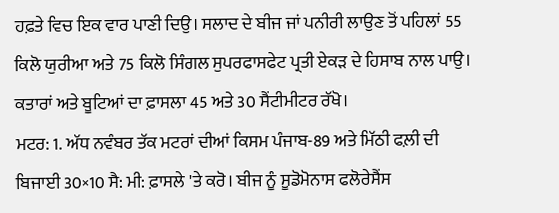ਹਫ਼ਤੇ ਵਿਚ ਇਕ ਵਾਰ ਪਾਣੀ ਦਿਉ। ਸਲਾਦ ਦੇ ਬੀਜ ਜਾਂ ਪਨੀਰੀ ਲਾਉਣ ਤੋਂ ਪਹਿਲਾਂ 55 ਕਿਲੋ ਯੁਰੀਆ ਅਤੇ 75 ਕਿਲੋ ਸਿੰਗਲ ਸੁਪਰਫਾਸਫੇਟ ਪ੍ਰਤੀ ਏਕੜ ਦੇ ਹਿਸਾਬ ਨਾਲ ਪਾਉ। ਕਤਾਰਾਂ ਅਤੇ ਬੂਟਿਆਂ ਦਾ ਫ਼ਾਸਲਾ 45 ਅਤੇ 30 ਸੈਂਟੀਮੀਟਰ ਰੱਖੋ।
ਮਟਰ: 1. ਅੱਧ ਨਵੰਬਰ ਤੱਕ ਮਟਰਾਂ ਦੀਆਂ ਕਿਸਮ ਪੰਜਾਬ-89 ਅਤੇ ਮਿੱਠੀ ਫਲ਼ੀ ਦੀ ਬਿਜਾਈ 30×10 ਸੈ: ਮੀ: ਫ਼ਾਸਲੇ 'ਤੇ ਕਰੋ। ਬੀਜ ਨੂੰ ਸੂਡੋਮੋਨਾਸ ਫਲੋਰੇਸੈਂਸ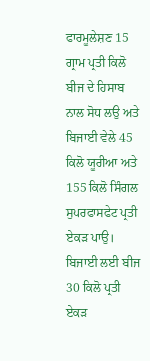ਫਾਰਮੂਲੇਸ਼ਣ 15 ਗ੍ਰਾਮ ਪ੍ਰਤੀ ਕਿਲੋ ਬੀਜ ਦੇ ਹਿਸਾਬ ਨਾਲ ਸੋਧ ਲਉ ਅਤੇ ਬਿਜਾਈ ਵੇਲੇ 45 ਕਿਲੋ ਯੂਰੀਆ ਅਤੇ 155 ਕਿਲੋ ਸਿੰਗਲ ਸੁਪਰਫਾਸਫੇਟ ਪ੍ਰਤੀ ਏਕੜ ਪਾਉ। ਬਿਜਾਈ ਲਈ ਬੀਜ 30 ਕਿਲੋ ਪ੍ਰਤੀ ਏਕੜ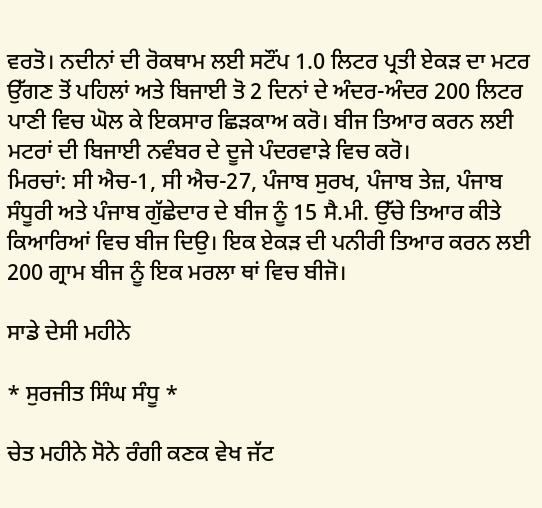ਵਰਤੋ। ਨਦੀਨਾਂ ਦੀ ਰੋਕਥਾਮ ਲਈ ਸਟੌਂਪ 1.0 ਲਿਟਰ ਪ੍ਰਤੀ ਏਕੜ ਦਾ ਮਟਰ ਉੱਗਣ ਤੋਂ ਪਹਿਲਾਂ ਅਤੇ ਬਿਜਾਈ ਤੋ 2 ਦਿਨਾਂ ਦੇ ਅੰਦਰ-ਅੰਦਰ 200 ਲਿਟਰ ਪਾਣੀ ਵਿਚ ਘੋਲ ਕੇ ਇਕਸਾਰ ਛਿੜਕਾਅ ਕਰੋ। ਬੀਜ ਤਿਆਰ ਕਰਨ ਲਈ ਮਟਰਾਂ ਦੀ ਬਿਜਾਈ ਨਵੰਬਰ ਦੇ ਦੂਜੇ ਪੰਦਰਵਾੜੇ ਵਿਚ ਕਰੋ।
ਮਿਰਚਾਂ: ਸੀ ਐਚ-1, ਸੀ ਐਚ-27, ਪੰਜਾਬ ਸੁਰਖ, ਪੰਜਾਬ ਤੇਜ਼, ਪੰਜਾਬ ਸੰਧੂਰੀ ਅਤੇ ਪੰਜਾਬ ਗੁੱਛੇਦਾਰ ਦੇ ਬੀਜ ਨੂੰ 15 ਸੈ.ਮੀ. ਉੱਚੇ ਤਿਆਰ ਕੀਤੇ ਕਿਆਰਿਆਂ ਵਿਚ ਬੀਜ ਦਿਉ। ਇਕ ਏਕੜ ਦੀ ਪਨੀਰੀ ਤਿਆਰ ਕਰਨ ਲਈ 200 ਗ੍ਰਾਮ ਬੀਜ ਨੂੰ ਇਕ ਮਰਲਾ ਥਾਂ ਵਿਚ ਬੀਜੋ।

ਸਾਡੇ ਦੇਸੀ ਮਹੀਨੇ

* ਸੁਰਜੀਤ ਸਿੰਘ ਸੰਧੂ *

ਚੇਤ ਮਹੀਨੇ ਸੋਨੇ ਰੰਗੀ ਕਣਕ ਵੇਖ ਜੱਟ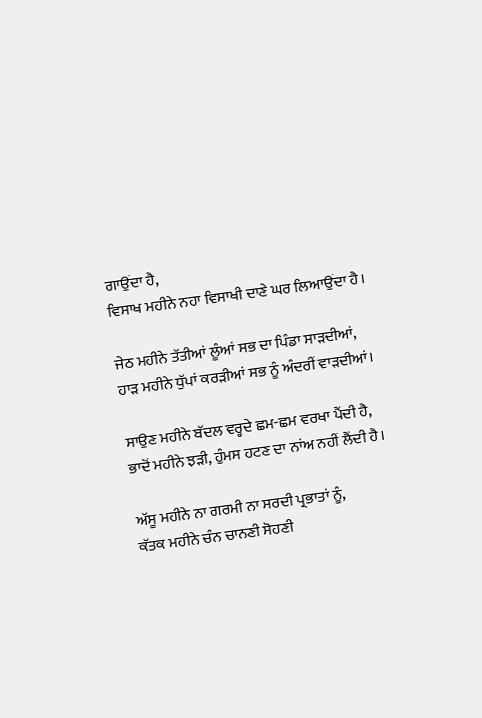ਗਾਉਂਦਾ ਹੈ,
ਵਿਸਾਖ ਮਹੀਨੇ ਨਹਾ ਵਿਸਾਖੀ ਦਾਣੇ ਘਰ ਲਿਆਉਂਦਾ ਹੈ।

ਜੇਠ ਮਹੀਨੇ ਤੱਤੀਆਂ ਲੂੰਆਂ ਸਭ ਦਾ ਪਿੰਡਾ ਸਾੜਦੀਆਂ,
ਹਾੜ ਮਹੀਨੇ ਧੁੱਪਾਂ ਕਰੜੀਆਂ ਸਭ ਨੂੰ ਅੰਦਰੀਂ ਵਾੜਦੀਆਂ।

ਸਾਉਣ ਮਹੀਨੇ ਬੱਦਲ ਵਰ੍ਹਦੇ ਛਮ-ਛਮ ਵਰਖਾ ਪੈਂਦੀ ਹੈ,
ਭਾਦੋਂ ਮਹੀਨੇ ਝੜੀ, ਹੁੰਮਸ ਹਟਣ ਦਾ ਨਾਂਅ ਨਹੀਂ ਲੈਂਦੀ ਹੈ।

ਅੱਸੂ ਮਹੀਨੇ ਨਾ ਗਰਮੀ ਨਾ ਸਰਦੀ ਪ੍ਰਭਾਤਾਂ ਨੂੰ,
ਕੱਤਕ ਮਹੀਨੇ ਚੰਨ ਚਾਨਣੀ ਸੋਹਣੀ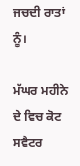ਜਚਦੀ ਰਾਤਾਂ ਨੂੰ।

ਮੱਘਰ ਮਹੀਨੇ ਦੇ ਵਿਚ ਕੋਟ ਸਵੈਟਰ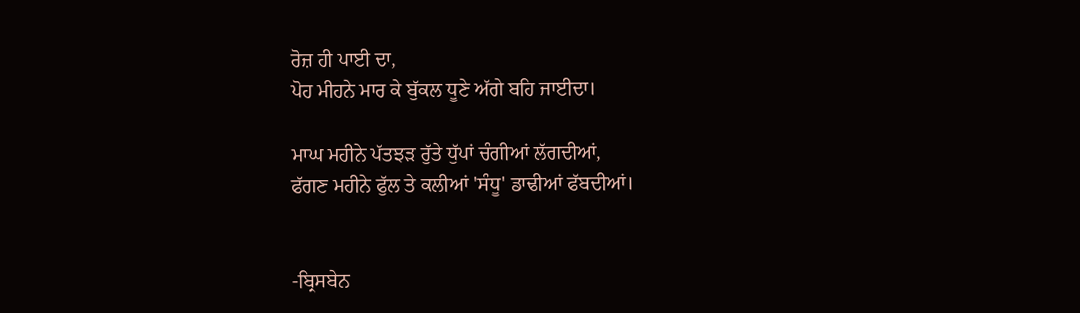ਰੋਜ਼ ਹੀ ਪਾਈ ਦਾ,
ਪੋਹ ਮੀਹਨੇ ਮਾਰ ਕੇ ਬੁੱਕਲ ਧੂਣੇ ਅੱਗੇ ਬਹਿ ਜਾਈਦਾ।

ਮਾਘ ਮਹੀਨੇ ਪੱਤਝੜ ਰੁੱਤੇ ਧੁੱਪਾਂ ਚੰਗੀਆਂ ਲੱਗਦੀਆਂ,
ਫੱਗਣ ਮਹੀਨੇ ਫੁੱਲ ਤੇ ਕਲੀਆਂ 'ਸੰਧੂ' ਡਾਢੀਆਂ ਫੱਬਦੀਆਂ।


-ਬ੍ਰਿਸਬੇਨ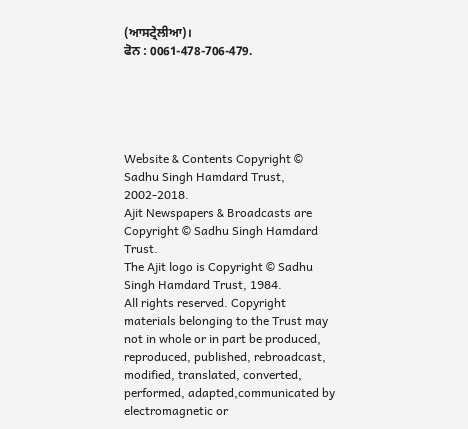(ਆਸਟ੍ਰੇਲੀਆ)।
ਫੋਨ : 0061-478-706-479.





Website & Contents Copyright © Sadhu Singh Hamdard Trust, 2002-2018.
Ajit Newspapers & Broadcasts are Copyright © Sadhu Singh Hamdard Trust.
The Ajit logo is Copyright © Sadhu Singh Hamdard Trust, 1984.
All rights reserved. Copyright materials belonging to the Trust may not in whole or in part be produced, reproduced, published, rebroadcast, modified, translated, converted, performed, adapted,communicated by electromagnetic or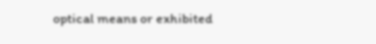optical means or exhibited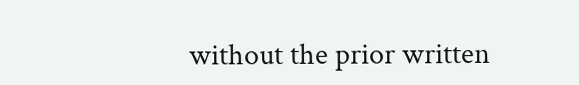without the prior written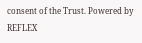consent of the Trust. Powered by REFLEX